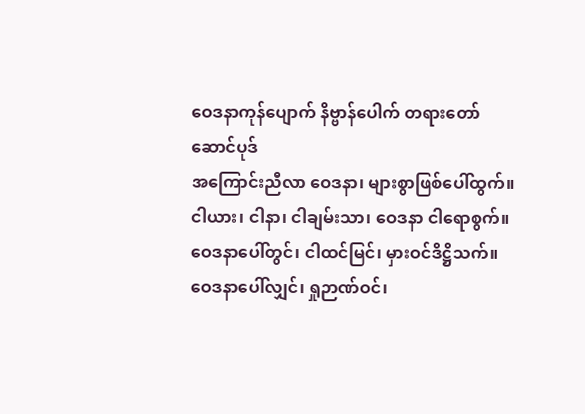ဝေဒနာကုန်ပျောက် နိဗ္ဗာန်ပေါက် တရားတော်
ဆောင်ပုဒ်
အကြောင်းညီလာ ဝေဒနာ၊ များစွာဖြစ်ပေါ်ထွက်။
ငါယား၊ ငါနာ၊ ငါချမ်းသာ၊ ဝေဒနာ ငါရောစွက်။
ဝေဒနာပေါ်တွင်၊ ငါထင်မြင်၊ မှားဝင်ဒိဋ္ဌိသက်။
ဝေဒနာပေါ်လျှင်၊ ရှုဉာဏ်ဝင်၊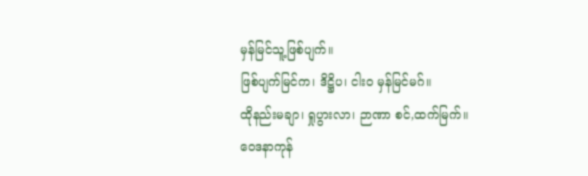မှန်မြင်သူ့ဖြစ်ပျက်။
ဖြစ်ပျက်မြင်က၊ ဒိဋ္ဌိပ၊ ငါးဝ မှန်မြင်မဂ်။
ထိုနည်းမချာ၊ ရှုပွားလာ၊ ဉာဏာ စင်,ထက်မြက်။
ဝေဒနာကုန်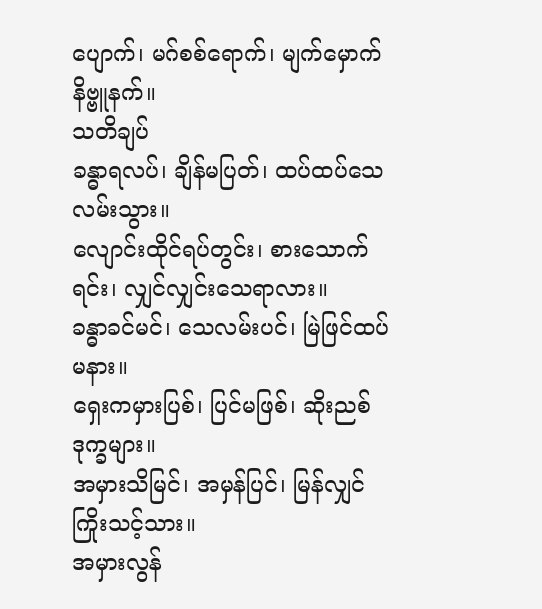ပျောက်၊ မဂ်စစ်ရောက်၊ မျက်မှောက်နိဗ္ဗူနက်။
သတိချပ်
ခန္ဓာရလပ်၊ ချိန်မပြတ်၊ ထပ်ထပ်သေလမ်းသွား။
လျောင်းထိုင်ရပ်တွင်း၊ စားသောက်ရင်း၊ လျှင်လျှင်းသေရာလား။
ခန္ဓာခင်မင်၊ သေလမ်းပင်၊ မြဲဖြင်ထပ်မနား။
ရှေးကမှားပြစ်၊ ပြင်မဖြစ်၊ ဆိုးညစ်ဒုက္ခများ။
အမှားသိမြင်၊ အမှန်ပြင်၊ မြန်လျှင် ကြိုးသင့်သား။
အမှားလွန်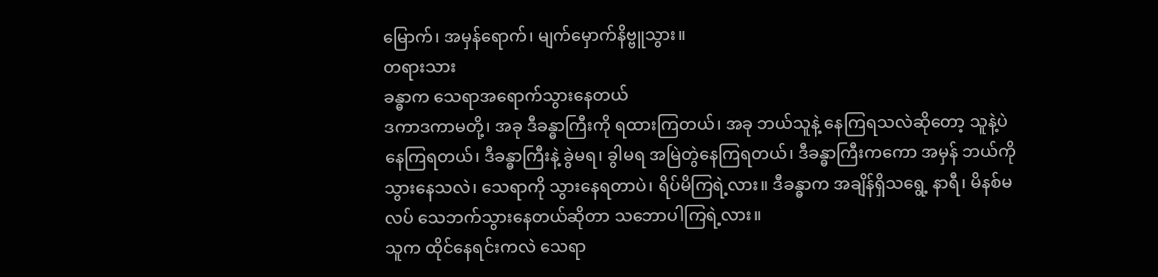မြောက်၊ အမှန်ရောက်၊ မျက်မှောက်နိဗ္ဗူသွား။
တရားသား
ခန္ဓာက သေရာအရောက်သွားနေတယ်
ဒကာဒကာမတို့၊ အခု ဒီခန္ဓာကြီးကို ရထားကြတယ်၊ အခု ဘယ်သူနဲ့ နေကြရသလဲဆိုတော့ သူနဲ့ပဲ နေကြရတယ်၊ ဒီခန္ဓာကြီးနဲ့ ခွဲမရ၊ ခွါမရ အမြဲတွဲနေကြရတယ်၊ ဒီခန္ဓာကြီးကကော အမှန် ဘယ်ကိုသွားနေသလဲ၊ သေရာကို သွားနေရတာပဲ၊ ရိပ်မိကြရဲ့လား။ ဒီခန္ဓာက အချိန်ရှိသရွေ့ နာရီ၊ မိနစ်မလပ် သေဘက်သွားနေတယ်ဆိုတာ သဘောပါကြရဲ့လား။
သူက ထိုင်နေရင်းကလဲ သေရာ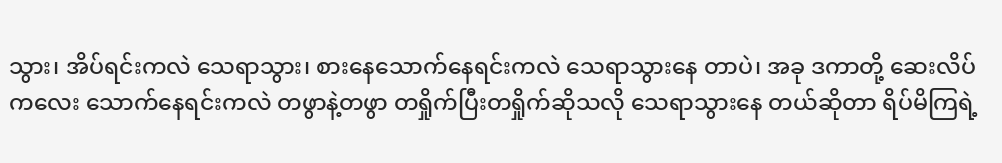သွား၊ အိပ်ရင်းကလဲ သေရာသွား၊ စားနေသောက်နေရင်းကလဲ သေရာသွားနေ တာပဲ၊ အခု ဒကာတို့ ဆေးလိပ်ကလေး သောက်နေရင်းကလဲ တဖွာနဲ့တဖွာ တရှိုက်ပြီးတရှိုက်ဆိုသလို သေရာသွားနေ တယ်ဆိုတာ ရိပ်မိကြရဲ့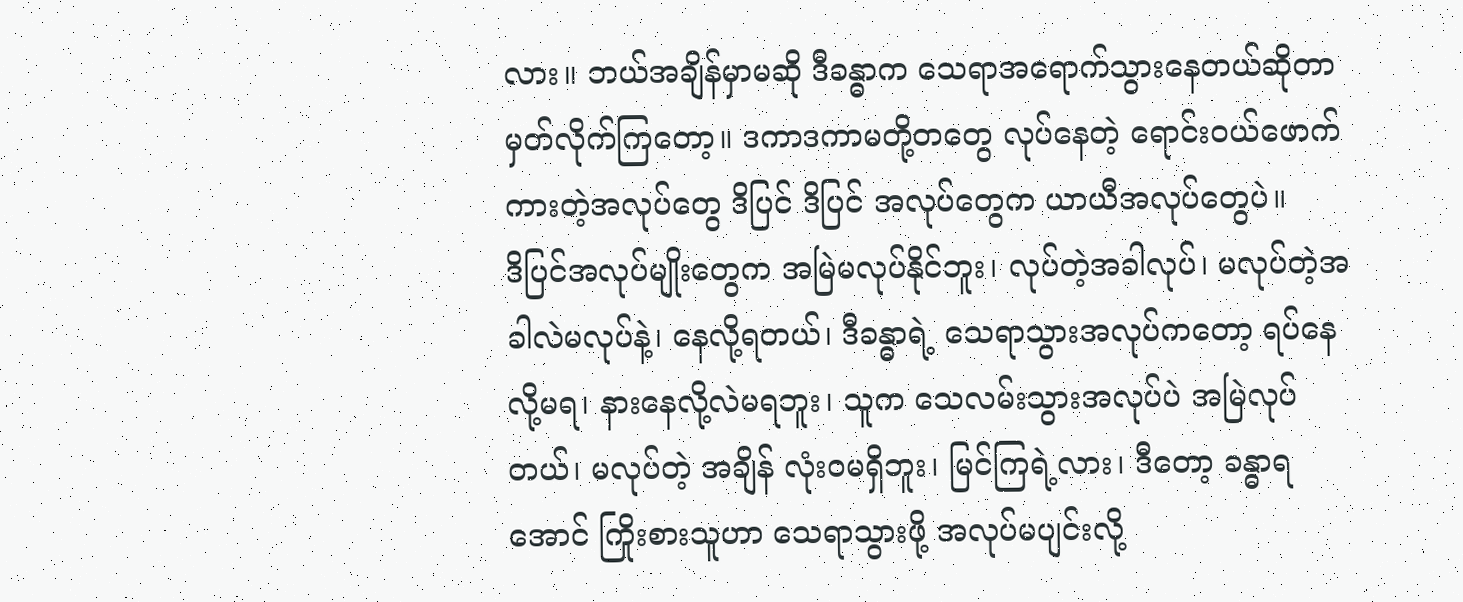လား။ ဘယ်အချိန်မှာမဆို ဒီခန္ဓာက သေရာအရောက်သွားနေတယ်ဆိုတာ မှတ်လိုက်ကြတော့။ ဒကာဒကာမတို့တတွေ လုပ်နေတဲ့ ရောင်းဝယ်ဖောက်ကားတဲ့အလုပ်တွေ ဒိပြင် ဒိပြင် အလုပ်တွေက ယာယီအလုပ်တွေပဲ။
ဒိပြင်အလုပ်မျိုးတွေက အမြဲမလုပ်နိုင်ဘူး၊ လုပ်တဲ့အခါလုပ်၊ မလုပ်တဲ့အခါလဲမလုပ်နဲ့၊ နေလို့ရတယ်၊ ဒီခန္ဓာရဲ့ သေရာသွားအလုပ်ကတော့ ရပ်နေလို့မရ၊ နားနေလို့လဲမရဘူး၊ သူက သေလမ်းသွားအလုပ်ပဲ အမြဲလုပ်တယ်၊ မလုပ်တဲ့ အချိန် လုံးဝမရှိဘူး၊ မြင်ကြရဲ့လား၊ ဒီတော့ ခန္ဓာရအောင် ကြိုးစားသူဟာ သေရာသွားဖို့ အလုပ်မပျင်းလို့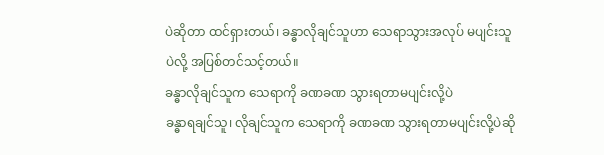ပဲဆိုတာ ထင်ရှားတယ်၊ ခန္ဓာလိုချင်သူဟာ သေရာသွားအလုပ် မပျင်းသူပဲလို့ အပြစ်တင်သင့်တယ်။
ခန္ဓာလိုချင်သူက သေရာကို ခဏခဏ သွားရတာမပျင်းလို့ပဲ
ခန္ဓာရချင်သူ၊ လိုချင်သူက သေရာကို ခဏခဏ သွားရတာမပျင်းလို့ပဲဆို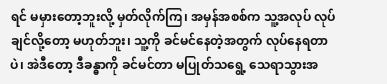ရင် မမှားတော့ဘူးလို့ မှတ်လိုက်ကြ၊ အမှန်အစစ်က သူ့အလုပ် လုပ်ချင်လို့တော့ မဟုတ်ဘူး၊ သူ့ကို ခင်မင်နေတဲ့အတွက် လုပ်နေရတာပဲ၊ အဲဒီတော့ ဒီခန္ဓာကို ခင်မင်တာ မပြုတ်သရွေ့ သေရာသွားအ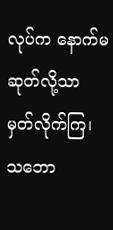လုပ်က နောက်မဆုတ်လို့သာ မှတ်လိုက်ကြ၊ သဘော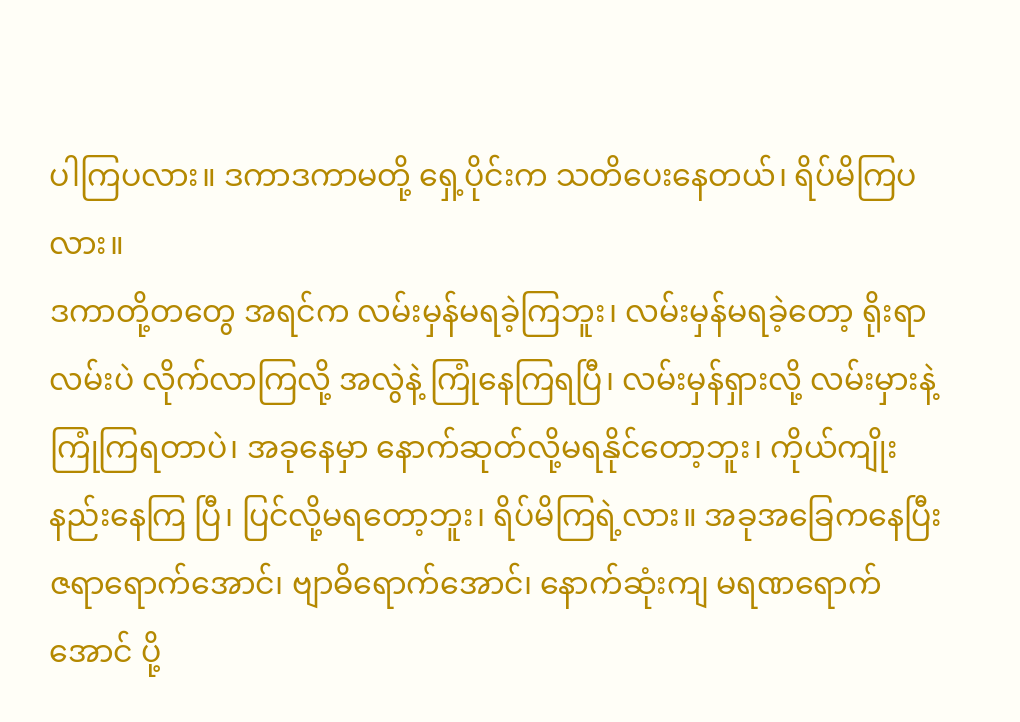ပါကြပလား။ ဒကာဒကာမတို့ ရှေ့ပိုင်းက သတိပေးနေတယ်၊ ရိပ်မိကြပလား။
ဒကာတို့တတွေ အရင်က လမ်းမှန်မရခဲ့ကြဘူး၊ လမ်းမှန်မရခဲ့တော့ ရိုးရာလမ်းပဲ လိုက်လာကြလို့ အလွဲနဲ့ ကြုံနေကြရပြီ၊ လမ်းမှန်ရှားလို့ လမ်းမှားနဲ့ ကြုံကြရတာပဲ၊ အခုနေမှာ နောက်ဆုတ်လို့မရနိုင်တော့ဘူး၊ ကိုယ်ကျိုးနည်းနေကြ ပြီ၊ ပြင်လို့မရတော့ဘူး၊ ရိပ်မိကြရဲ့လား။ အခုအခြေကနေပြီး ဇရာရောက်အောင်၊ ဗျာဓိရောက်အောင်၊ နောက်ဆုံးကျ မရဏရောက်အောင် ပို့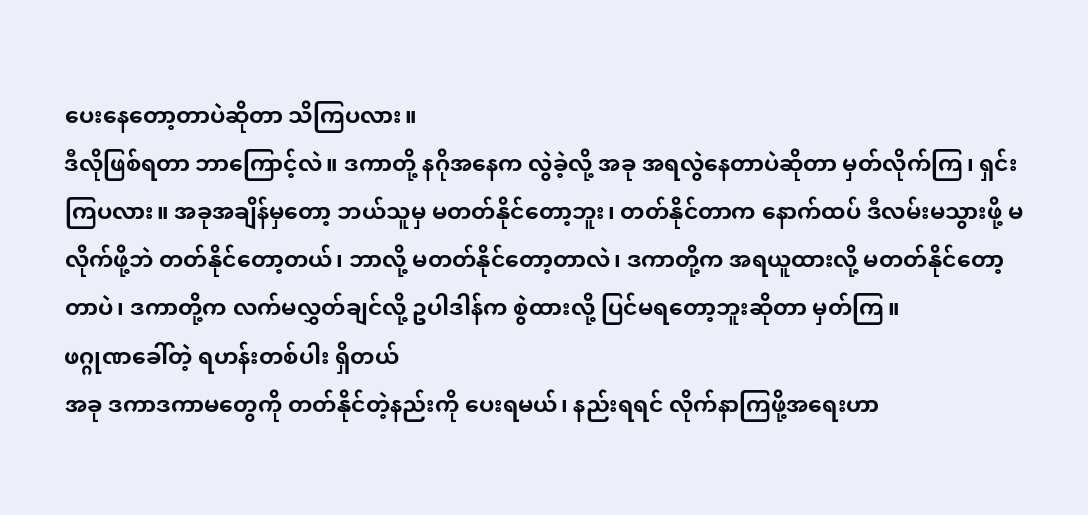ပေးနေတော့တာပဲဆိုတာ သိကြပလား။
ဒီလိုဖြစ်ရတာ ဘာကြောင့်လဲ။ ဒကာတို့ နဂိုအနေက လွဲခဲ့လို့ အခု အရလွဲနေတာပဲဆိုတာ မှတ်လိုက်ကြ၊ ရှင်းကြပလား။ အခုအချိန်မှတော့ ဘယ်သူမှ မတတ်နိုင်တော့ဘူး၊ တတ်နိုင်တာက နောက်ထပ် ဒီလမ်းမသွားဖို့ မလိုက်ဖို့ဘဲ တတ်နိုင်တော့တယ်၊ ဘာလို့ မတတ်နိုင်တော့တာလဲ၊ ဒကာတို့က အရယူထားလို့ မတတ်နိုင်တော့တာပဲ၊ ဒကာတို့က လက်မလွှတ်ချင်လို့ ဥပါဒါန်က စွဲထားလို့ ပြင်မရတော့ဘူးဆိုတာ မှတ်ကြ။
ဖဂ္ဂုဏခေါ်တဲ့ ရဟန်းတစ်ပါး ရှိတယ်
အခု ဒကာဒကာမတွေကို တတ်နိုင်တဲ့နည်းကို ပေးရမယ်၊ နည်းရရင် လိုက်နာကြဖို့အရေးဟာ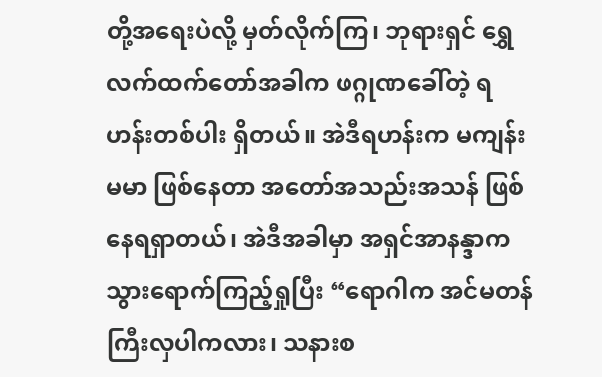တို့အရေးပဲလို့ မှတ်လိုက်ကြ၊ ဘုရားရှင် ရွှေလက်ထက်တော်အခါက ဖဂ္ဂုဏခေါ်တဲ့ ရဟန်းတစ်ပါး ရှိတယ်။ အဲဒီရဟန်းက မကျန်းမမာ ဖြစ်နေတာ အတော်အသည်းအသန် ဖြစ်နေရရှာတယ်၊ အဲဒီအခါမှာ အရှင်အာနန္ဒာက သွားရောက်ကြည့်ရှုပြီး “ရောဂါက အင်မတန်ကြီးလှပါကလား၊ သနားစ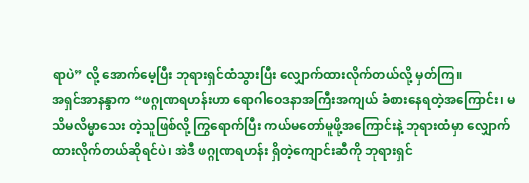ရာပဲ” လို့ အောက်မေ့ပြီး ဘုရားရှင်ထံသွားပြီး လျှောက်ထားလိုက်တယ်လို့ မှတ်ကြ။
အရှင်အာနန္ဒာက “ဖဂ္ဂုဏရဟန်းဟာ ရောဂါဝေဒနာအကြီးအကျယ် ခံစားနေရတဲ့အကြောင်း၊ မသိမလိမ္မာသေး တဲ့သူဖြစ်လို့ ကြွရောက်ပြီး ကယ်မတော်မူဖို့အကြောင်းနဲ့ ဘုရားထံမှာ လျှောက်ထားလိုက်တယ်ဆိုရင်ပဲ၊ အဲဒီ ဖဂ္ဂုဏရဟန်း ရှိတဲ့ကျောင်းဆီကို ဘုရားရှင်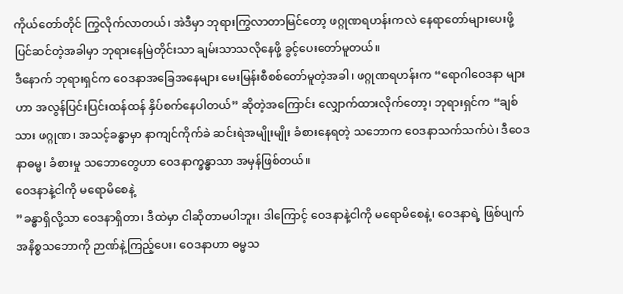ကိုယ်တော်တိုင် ကြွလိုက်လာတယ်၊ အဲဒီမှာ ဘုရားကြွလာတာမြင်တော့ ဖဂ္ဂုဏရဟန်းကလဲ နေရာတော်များပေးဖို့ ပြင်ဆင်တဲ့အခါမှာ ဘုရားနေမြဲတိုင်းသာ ချမ်းသာသလိုနေဖို့ ခွင့်ပေးတော်မူတယ်။
ဒီနောက် ဘုရားရှင်က ဝေဒနာအခြေအနေများ မေးမြန်းစီစစ်တော်မူတဲ့အခါ၊ ဖဂ္ဂုဏရဟန်းက “ရောဂါဝေဒနာ များဟာ အလွန်ပြင်းပြင်းထန်ထန် နှိပ်စက်နေပါတယ်” ဆိုတဲ့အကြောင်း လျှောက်ထားလိုက်တော့၊ ဘုရားရှင်က “ချစ်သား ဖဂ္ဂုဏ၊ အသင့်ခန္ဓာမှာ နာကျင်ကိုက်ခဲ ဆင်းရဲအမျိုးမျိုး ခံစားနေရတဲ့ သဘောက ဝေဒနာသက်သက်ပဲ၊ ဒီဝေဒနာဓမ္မ၊ ခံစားမှု သဘောတွေဟာ ဝေဒနာက္ခန္ဓာသာ အမှန်ဖြစ်တယ်။
ဝေဒနာနဲ့ငါကို မရောမိစေနဲ့
”ခန္ဓာရှိလို့သာ ဝေဒနာရှိတာ၊ ဒီထဲမှာ ငါဆိုတာမပါဘူး၊ ဒါကြောင့် ဝေဒနာနဲ့ငါကို မရောမိစေနဲ့၊ ဝေဒနာရဲ့ ဖြစ်ပျက်အနိစ္စသဘောကို ဉာဏ်နဲ့ကြည့်ပေး၊ ဝေဒနာဟာ ဓမ္မသ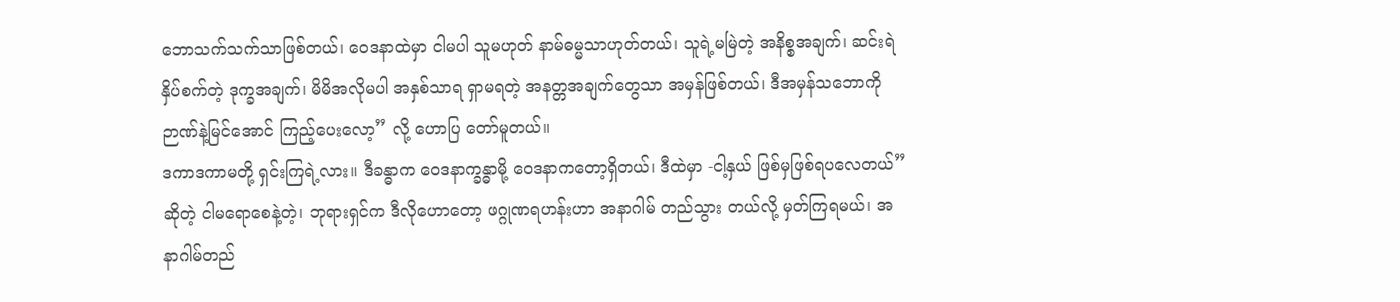ဘောသက်သက်သာဖြစ်တယ်၊ ဝေဒနာထဲမှာ ငါမပါ သူမဟုတ် နာမ်ဓမ္မသာဟုတ်တယ်၊ သူရဲ့မမြဲတဲ့ အနိစ္စအချက်၊ ဆင်းရဲနှိပ်စက်တဲ့ ဒုက္ခအချက်၊ မိမိအလိုမပါ အနှစ်သာရ ရှာမရတဲ့ အနတ္တအချက်တွေသာ အမှန်ဖြစ်တယ်၊ ဒီအမှန်သဘောကို ဉာဏ်နဲ့မြင်အောင် ကြည့်ပေးလော့” လို့ ဟောပြ တော်မူတယ်။
ဒကာဒကာမတို့ ရှင်းကြရဲ့လား။ ဒီခန္ဓာက ဝေဒနာက္ခန္ဓာမို့ ဝေဒနာကတော့ရှိတယ်၊ ဒီထဲမှာ -ငါ့နှယ် ဖြစ်မှဖြစ်ရပလေတယ်” ဆိုတဲ့ ငါမရောစေနဲ့တဲ့၊ ဘုရားရှင်က ဒီလိုဟောတော့ ဖဂ္ဂုဏရဟန်းဟာ အနာဂါမ် တည်သွား တယ်လို့ မှတ်ကြရမယ်၊ အနာဂါမ်တည်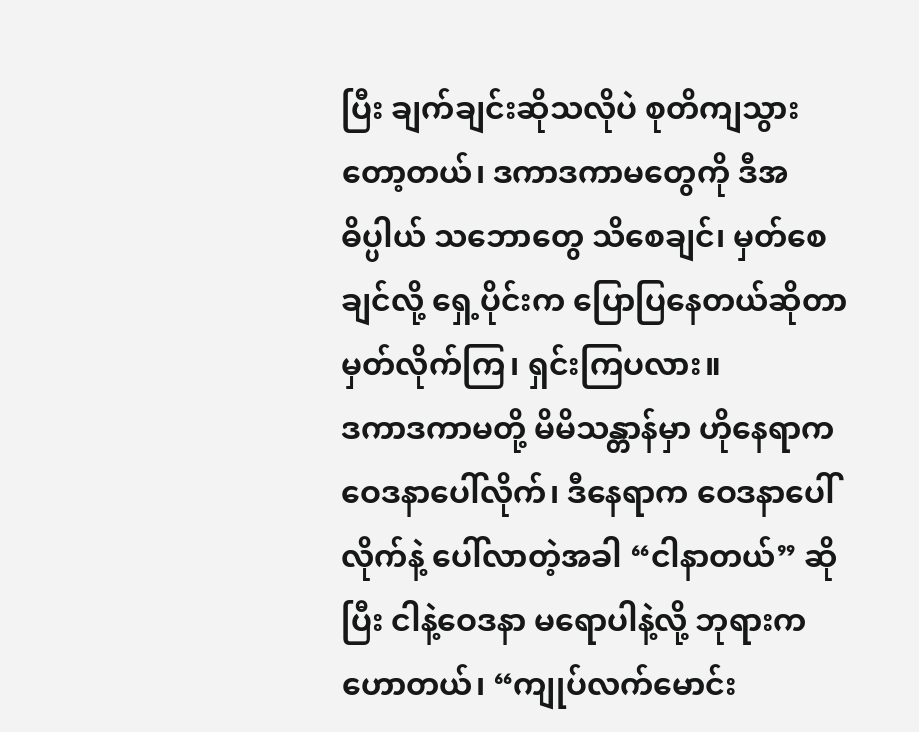ပြီး ချက်ချင်းဆိုသလိုပဲ စုတိကျသွားတော့တယ်၊ ဒကာဒကာမတွေကို ဒီအဓိပ္ပါယ် သဘောတွေ သိစေချင်၊ မှတ်စေချင်လို့ ရှေ့ပိုင်းက ပြောပြနေတယ်ဆိုတာ မှတ်လိုက်ကြ၊ ရှင်းကြပလား။
ဒကာဒကာမတို့ မိမိသန္တာန်မှာ ဟိုနေရာက ဝေဒနာပေါ်လိုက်၊ ဒီနေရာက ဝေဒနာပေါ်လိုက်နဲ့ ပေါ်လာတဲ့အခါ “ငါနာတယ်” ဆိုပြီး ငါနဲ့ဝေဒနာ မရောပါနဲ့လို့ ဘုရားကဟောတယ်၊ “ကျုပ်လက်မောင်း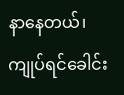နာနေတယ်၊ ကျုပ်ရင်ခေါင်း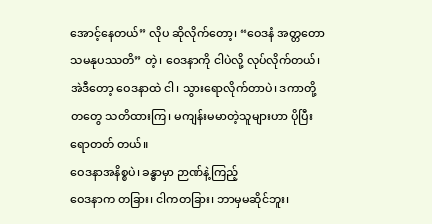အောင့်နေတယ်” လိုပ ဆိုလိုက်တော့၊ “ဝေဒနံ အတ္တတော သမနုပဿတိ” တဲ့၊ ဝေဒနာကို ငါပဲလို့ လုပ်လိုက်တယ်၊ အဲဒီတော့ ဝေဒနာထဲ ငါ၊ သွားရောလိုက်တာပဲ၊ ဒကာတို့တတွေ သတိထားကြ၊ မကျန်းမမာတဲ့သူများဟာ ပိုပြီးရောတတ် တယ်။
ဝေဒနာအနိစ္စပဲ၊ ခန္ဓာမှာ ဉာဏ်နဲ့ကြည့်
ဝေဒနာက တခြား၊ ငါကတခြား၊ ဘာမှမဆိုင်ဘူး၊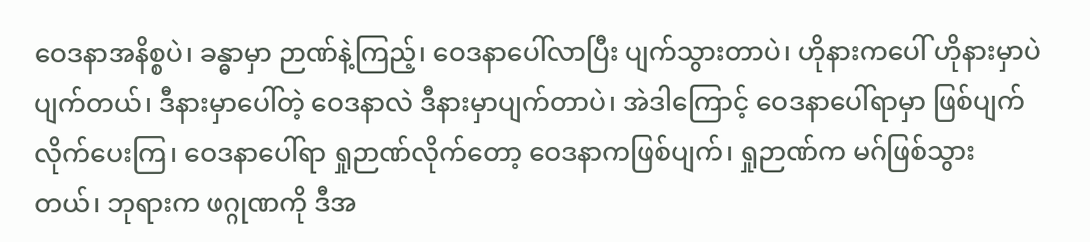ဝေဒနာအနိစ္စပဲ၊ ခန္ဓာမှာ ဉာဏ်နဲ့ကြည့်၊ ဝေဒနာပေါ်လာပြီး ပျက်သွားတာပဲ၊ ဟိုနားကပေါ် ဟိုနားမှာပဲပျက်တယ်၊ ဒီနားမှာပေါ်တဲ့ ဝေဒနာလဲ ဒီနားမှာပျက်တာပဲ၊ အဲဒါကြောင့် ဝေဒနာပေါ်ရာမှာ ဖြစ်ပျက်လိုက်ပေးကြ၊ ဝေဒနာပေါ်ရာ ရှုဉာဏ်လိုက်တော့ ဝေဒနာကဖြစ်ပျက်၊ ရှုဉာဏ်က မဂ်ဖြစ်သွား တယ်၊ ဘုရားက ဖဂ္ဂုဏကို ဒီအ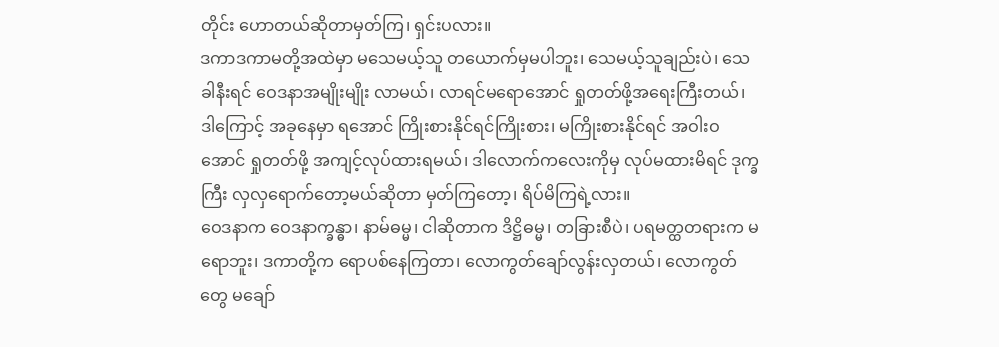တိုင်း ဟောတယ်ဆိုတာမှတ်ကြ၊ ရှင်းပလား။
ဒကာဒကာမတို့အထဲမှာ မသေမယ့်သူ တယောက်မှမပါဘူး၊ သေမယ့်သူချည်းပဲ၊ သေခါနီးရင် ဝေဒနာအမျိုးမျိုး လာမယ်၊ လာရင်မရောအောင် ရှုတတ်ဖို့အရေးကြီးတယ်၊ ဒါကြောင့် အခုနေမှာ ရအောင် ကြိုးစားနိုင်ရင်ကြိုးစား၊ မကြိုးစားနိုင်ရင် အဝါးဝအောင် ရှုတတ်ဖို့ အကျင့်လုပ်ထားရမယ်၊ ဒါလောက်ကလေးကိုမှ လုပ်မထားမိရင် ဒုက္ခကြီး လှလှရောက်တော့မယ်ဆိုတာ မှတ်ကြတော့၊ ရိပ်မိကြရဲ့လား။
ဝေဒနာက ဝေဒနာက္ခန္ဓာ၊ နာမ်ဓမ္မ၊ ငါဆိုတာက ဒိဋ္ဌိဓမ္မ၊ တခြားစီပဲ၊ ပရမတ္ထတရားက မရောဘူး၊ ဒကာတို့က ရောပစ်နေကြတာ၊ လောကွတ်ချော်လွန်းလှတယ်၊ လောကွတ်တွေ မချော်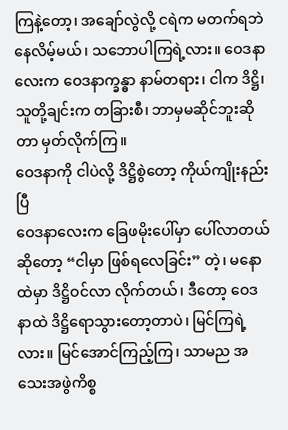ကြနဲ့တော့၊ အချော်လွဲလို့ ငရဲက မတက်ရဘဲ နေလိမ့်မယ်၊ သဘောပါကြရဲ့လား။ ဝေဒနာလေးက ဝေဒနာက္ခန္ဓာ နာမ်တရား၊ ငါက ဒိဋ္ဌိ၊ သူတို့ချင်းက တခြားစီ၊ ဘာမှမဆိုင်ဘူးဆိုတာ မှတ်လိုက်ကြ။
ဝေဒနာကို ငါပဲလို့ ဒိဋ္ဌိစွဲတော့ ကိုယ်ကျိုးနည်းပြီ
ဝေဒနာလေးက ခြေဖမိုးပေါ်မှာ ပေါ်လာတယ်ဆိုတော့ “ငါမှာ ဖြစ်ရလေခြင်း” တဲ့၊ မနောထဲမှာ ဒိဋ္ဌိဝင်လာ လိုက်တယ်၊ ဒီတော့ ဝေဒနာထဲ ဒိဋ္ဌိရောသွားတော့တာပဲ၊ မြင်ကြရဲ့လား။ မြင်အောင်ကြည့်ကြ၊ သာမည အသေးအဖွဲကိစ္စ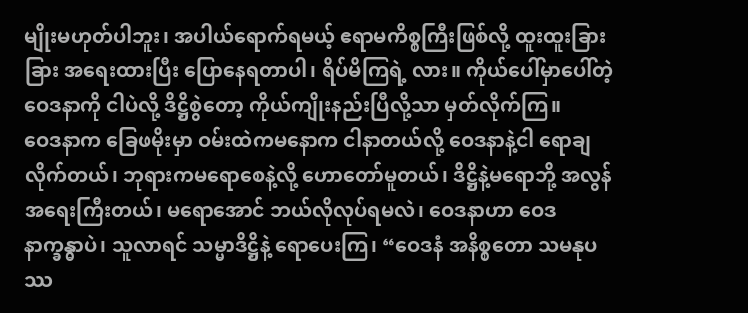မျိုးမဟုတ်ပါဘူး၊ အပါယ်ရောက်ရမယ့် ဧရာမကိစ္စကြီးဖြစ်လို့ ထူးထူးခြားခြား အရေးထားပြီး ပြောနေရတာပါ၊ ရိပ်မိကြရဲ့ လား။ ကိုယ်ပေါ်မှာပေါ်တဲ့ ဝေဒနာကို ငါပဲလို့ ဒိဋ္ဌိစွဲတော့ ကိုယ်ကျိုးနည်းပြီလို့သာ မှတ်လိုက်ကြ။
ဝေဒနာက ခြေဖမိုးမှာ ဝမ်းထဲကမနောက ငါနာတယ်လို့ ဝေဒနာနဲ့ငါ ရောချလိုက်တယ်၊ ဘုရားကမရောစေနဲ့လို့ ဟောတော်မူတယ်၊ ဒိဋ္ဌိနဲ့မရောဘို့ အလွန်အရေးကြီးတယ်၊ မရောအောင် ဘယ်လိုလုပ်ရမလဲ၊ ဝေဒနာဟာ ဝေဒနာက္ခန္ဓာပဲ၊ သူလာရင် သမ္မာဒိဋ္ဌိနဲ့ ရောပေးကြ၊ “ဝေဒနံ အနိစ္စတော သမနုပဿ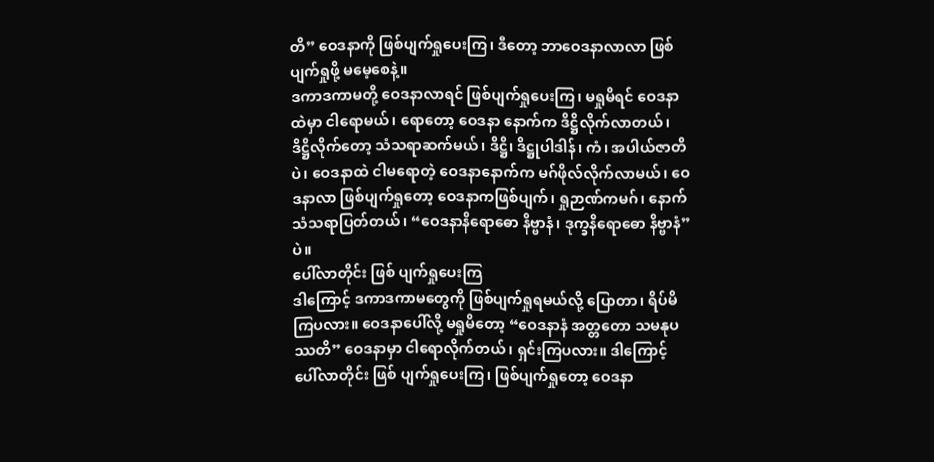တိ” ဝေဒနာကို ဖြစ်ပျက်ရှုပေးကြ၊ ဒီတော့ ဘာဝေဒနာလာလာ ဖြစ်ပျက်ရှုဖို့ မမေ့စေနဲ့။
ဒကာဒကာမတို့ ဝေဒနာလာရင် ဖြစ်ပျက်ရှုပေးကြ၊ မရှုမိရင် ဝေဒနာထဲမှာ ငါရောမယ်၊ ရောတော့ ဝေဒနာ နောက်က ဒိဋ္ဌိလိုက်လာတယ်၊ ဒိဋ္ဌိလိုက်တော့ သံသရာဆက်မယ်၊ ဒိဋ္ဌိ၊ ဒိဋ္ဌုပါဒါန်၊ ကံ၊ အပါယ်ဇာတိပဲ၊ ဝေဒနာထဲ ငါမရောတဲ့ ဝေဒနာနောက်က မဂ်ဖိုလ်လိုက်လာမယ်၊ ဝေဒနာလာ ဖြစ်ပျက်ရှုတော့ ဝေဒနာကဖြစ်ပျက်၊ ရှုဉာဏ်ကမဂ်၊ နောက်သံသရာပြတ်တယ်၊ “ဝေဒနာနိရောဓော နိဗ္ဗာနံ၊ ဒုက္ခနိရောဓော နိဗ္ဗာနံ” ပဲ။
ပေါ်လာတိုင်း ဖြစ် ပျက်ရှုပေးကြ
ဒါကြောင့် ဒကာဒကာမတွေကို ဖြစ်ပျက်ရှုရမယ်လို့ ပြောတာ၊ ရိပ်မိကြပလား။ ဝေဒနာပေါ်လို့ မရှုမိတော့ “ဝေဒနာနံ အတ္တတော သမနုပဿတိ” ဝေဒနာမှာ ငါရောလိုက်တယ်၊ ရှင်းကြပလား။ ဒါကြောင့် ပေါ်လာတိုင်း ဖြစ် ပျက်ရှုပေးကြ၊ ဖြစ်ပျက်ရှုတော့ ဝေဒနာ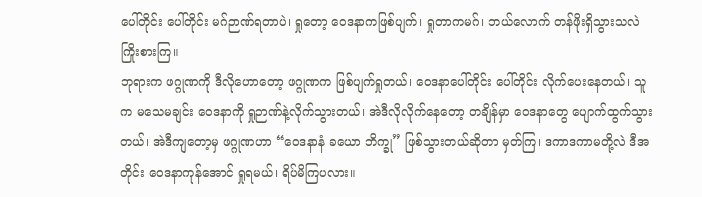ပေါ်တိုင်း ပေါ်တိုင်း မဂ်ဉာဏ်ရတာပဲ၊ ရှုတော့ ဝေဒနာကဖြစ်ပျက်၊ ရှုတာကမဂ်၊ ဘယ်လောက် တန်ဖိုးရှိသွားသလဲ ကြိုးစားကြ။
ဘုရားက ဖဂ္ဂုဏကို ဒီလိုဟောတော့ ဖဂ္ဂုဏက ဖြစ်ပျက်ရှုတယ်၊ ဝေဒနာပေါ်တိုင်း ပေါ်တိုင်း လိုက်ပေးနေတယ်၊ သူက မသေမချင်း ဝေဒနာကို ရှုဉာဏ်နဲ့လိုက်သွားတယ်၊ အဲဒီလိုလိုက်နေတော့ တချိန်မှာ ဝေဒနာတွေ ပျောက်ထွက်သွား တယ်၊ အဲဒီကျတော့မှ ဖဂ္ဂုဏဟာ “ဝေဒနာနံ ခယော ဘိက္ခု” ဖြစ်သွားတယ်ဆိုတာ မှတ်ကြ၊ ဒကာဒကာမတို့လဲ ဒီအတိုင်း ဝေဒနာကုန်အောင် ရှုရမယ်၊ ရိပ်မိကြပလား။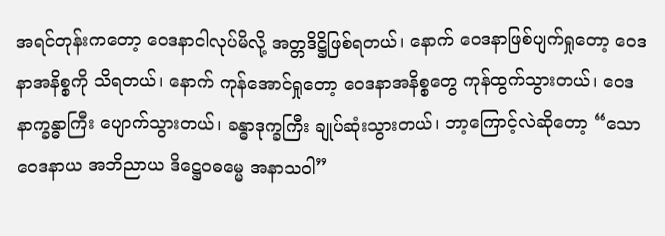အရင်တုန်းကတော့ ဝေဒနာငါလုပ်မိလို့ အတ္တဒိဋ္ဌိဖြစ်ရတယ်၊ နောက် ဝေဒနာဖြစ်ပျက်ရှုတော့ ဝေဒနာအနိစ္စကို သိရတယ်၊ နောက် ကုန်အောင်ရှုတော့ ဝေဒနာအနိစ္စတွေ ကုန်ထွက်သွားတယ်၊ ဝေဒနာက္ခန္ဓာကြီး ပျောက်သွားတယ်၊ ခန္ဓာဒုက္ခကြီး ချုပ်ဆုံးသွားတယ်၊ ဘာ့ကြောင့်လဲဆိုတော့ “သော ဝေဒနာယ အဘိညာယ ဒိဋ္ဌေဝဓမ္မေ အနာသဝါ”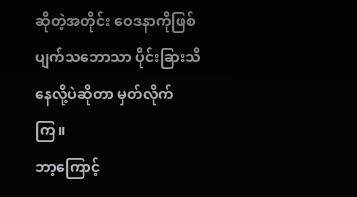ဆိုတဲ့အတိုင်း ဝေဒနာကိုဖြစ်ပျက်သဘောသာ ပိုင်းခြားသိနေလို့ပဲဆိုတာ မှတ်လိုက်ကြ။
ဘာ့ကြောင့်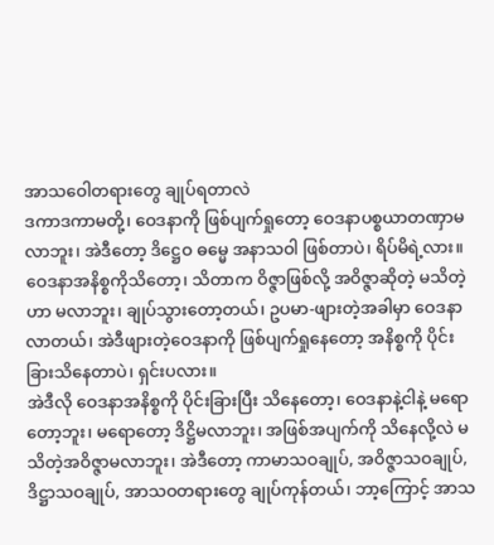အာသဝေါတရားတွေ ချုပ်ရတာလဲ
ဒကာဒကာမတို့၊ ဝေဒနာကို ဖြစ်ပျက်ရှုတော့ ဝေဒနာပစ္စယာတဏှာမလာဘူး၊ အဲဒီတော့ ဒိဋ္ဌေဝ ဓမ္မေ အနာသဝါ ဖြစ်တာပဲ၊ ရိပ်မိရဲ့လား။ ဝေဒနာအနိစ္စကိုသိတော့၊ သိတာက ဝိဇ္ဇာဖြစ်လို့ အဝိဇ္ဇာဆိုတဲ့ မသိတဲ့ဟာ မလာဘူး၊ ချုပ်သွားတော့တယ်၊ ဥပမာ-ဖျားတဲ့အခါမှာ ဝေဒနာလာတယ်၊ အဲဒီဖျားတဲ့ဝေဒနာကို ဖြစ်ပျက်ရှုနေတော့ အနိစ္စကို ပိုင်းခြားသိနေတာပဲ၊ ရှင်းပလား။
အဲဒီလို ဝေဒနာအနိစ္စကို ပိုင်းခြားပြီး သိနေတော့၊ ဝေဒနာနဲ့ငါနဲ့ မရောတော့ဘူး၊ မရောတော့ ဒိဋ္ဌိမလာဘူး၊ အဖြစ်အပျက်ကို သိနေလို့လဲ မသိတဲ့အဝိဇ္ဇာမလာဘူး၊ အဲဒီတော့ ကာမာသဝချုပ်, အဝိဇ္ဇာသဝချုပ်, ဒိဋ္ဌာသဝချုပ်, အာသဝတရားတွေ ချုပ်ကုန်တယ်၊ ဘာ့ကြောင့် အာသ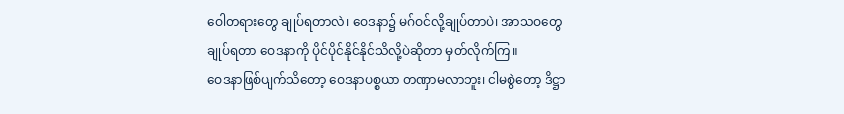ဝေါတရားတွေ ချုပ်ရတာလဲ၊ ဝေဒနာ၌ မဂ်ဝင်လို့ချုပ်တာပဲ၊ အာသဝတွေချုပ်ရတာ ဝေဒနာကို ပိုင်ပိုင်နိုင်နိုင်သိလို့ပဲဆိုတာ မှတ်လိုက်ကြ။
ဝေဒနာဖြစ်ပျက်သိတော့ ဝေဒနာပစ္စယာ တဏှာမလာဘူး၊ ငါမစွဲတော့ ဒိဋ္ဌာ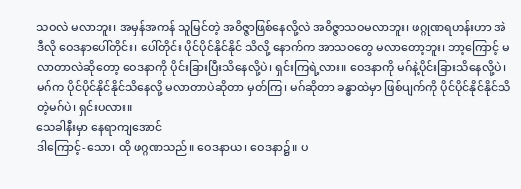သဝလဲ မလာဘူး၊ အမှန်အကန် သူမြင်တဲ့ အဝိဇ္ဇာဖြစ်နေလို့လဲ အဝိဇ္ဇာသဝမလာဘူး၊ ဖဂ္ဂုဏရဟန်းဟာ အဲဒီလို ဝေဒနာပေါ်တိုင်း၊ ပေါ်တိုင်း ပိုင်ပိုင်နိုင်နိုင် သိလို့ နောက်က အာသဝတွေ မလာတော့ဘူး၊ ဘာ့ကြောင့် မလာတာလဲဆိုတော့ ဝေဒနာကို ပိုင်းခြားပြီးသိနေလို့ပဲ၊ ရှင်းကြရဲ့လား။ ဝေဒနာကို မဂ်နဲ့ပိုင်းခြားသိနေလို့ပဲ၊ မဂ်က ပိုင်ပိုင်နိုင်နိုင်သိနေလို့ မလာတာပဲဆိုတာ မှတ်ကြ၊ မဂ်ဆိုတာ ခန္ဓာထဲမှာ ဖြစ်ပျက်ကို ပိုင်ပိုင်နိုင်နိုင်သိတဲ့မဂ်ပဲ၊ ရှင်းပလား။
သေခါနီးမှာ နေရာကျအောင်
ဒါကြောင့်-သော၊ ထို ဖဂ္ဂဏသည်။ ဝေဒနာယ၊ ဝေဒနာ၌။ ပ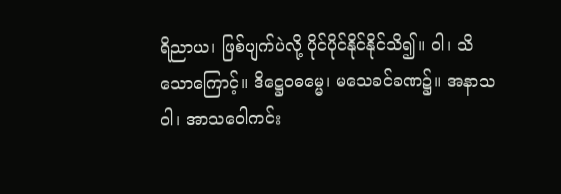ရိညာယ၊ ဖြစ်ပျက်ပဲလို့ ပိုင်ပိုင်နိုင်နိုင်သိ၍။ ဝါ၊ သိသောကြောင့်။ ဒိဋ္ဌေဝဓမ္မေ၊ မသေခင်ခဏ၌။ အနာသဝါ၊ အာသဝေါကင်း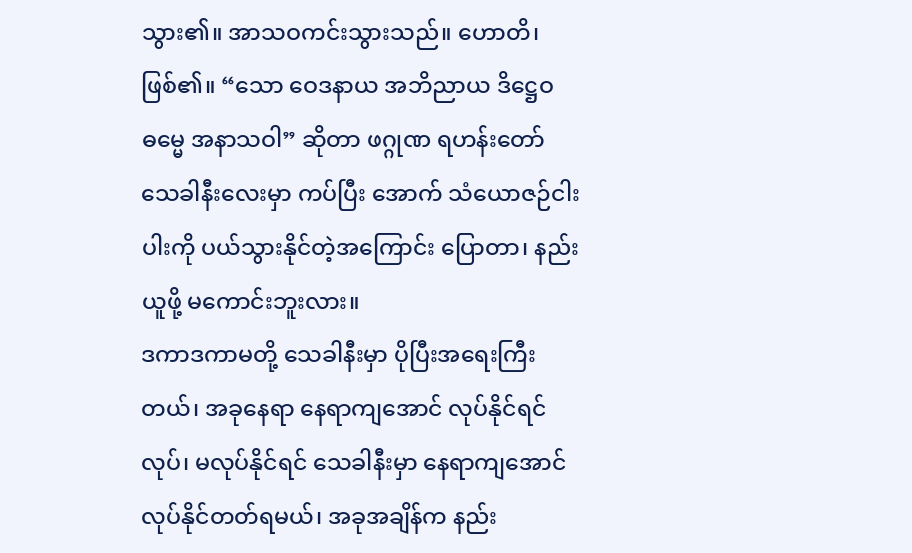သွား၏။ အာသဝကင်းသွားသည်။ ဟောတိ၊ ဖြစ်၏။ “သော ဝေဒနာယ အဘိညာယ ဒိဋ္ဌေဝဓမ္မေ အနာသဝါ” ဆိုတာ ဖဂ္ဂုဏ ရဟန်းတော် သေခါနီးလေးမှာ ကပ်ပြီး အောက် သံယောဇဉ်ငါးပါးကို ပယ်သွားနိုင်တဲ့အကြောင်း ပြောတာ၊ နည်းယူဖို့ မကောင်းဘူးလား။
ဒကာဒကာမတို့ သေခါနီးမှာ ပိုပြီးအရေးကြီးတယ်၊ အခုနေရာ နေရာကျအောင် လုပ်နိုင်ရင်လုပ်၊ မလုပ်နိုင်ရင် သေခါနီးမှာ နေရာကျအောင် လုပ်နိုင်တတ်ရမယ်၊ အခုအချိန်က နည်း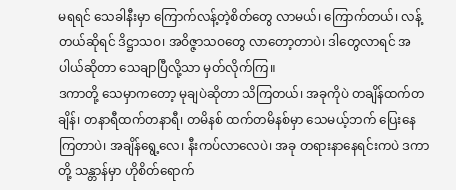မရရင် သေခါနီးမှာ ကြောက်လန့်တဲ့စိတ်တွေ လာမယ်၊ ကြောက်တယ်၊ လန့်တယ်ဆိုရင် ဒိဋ္ဌာသဝ၊ အဝိဇ္ဇာသဝတွေ လာတော့တာပဲ၊ ဒါတွေလာရင် အပါယ်ဆိုတာ သေချာပြီလို့သာ မှတ်လိုက်ကြ။
ဒကာတို့ သေမှာကတော့ မုချပဲဆိုတာ သိကြတယ်၊ အခုကိုပဲ တချိန်ထက်တချိန်၊ တနာရီထက်တနာရီ၊ တမိနစ် ထက်တမိနစ်မှာ သေမယ့်ဘက် ပြေးနေကြတာပဲ၊ အချိန်ရွေ့လေ၊ နီးကပ်လာလေပဲ၊ အခု တရားနာနေရင်းကပဲ ဒကာတို့ သန္တာန်မှာ ဟိုစိတ်ရောက်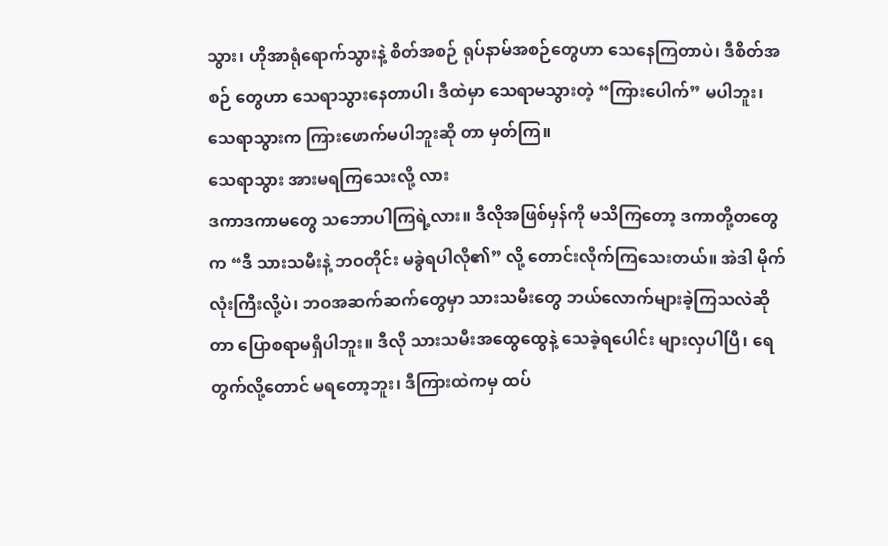သွား၊ ဟိုအာရုံရောက်သွားနဲ့ စိတ်အစဉ် ရုပ်နာမ်အစဉ်တွေဟာ သေနေကြတာပဲ၊ ဒီစိတ်အစဉ် တွေဟာ သေရာသွားနေတာပါ၊ ဒီထဲမှာ သေရာမသွားတဲ့ “ကြားပေါက်” မပါဘူး၊ သေရာသွားက ကြားဖောက်မပါဘူးဆို တာ မှတ်ကြ။
သေရာသွား အားမရကြသေးလို့ လား
ဒကာဒကာမတွေ သဘောပါကြရဲ့လား။ ဒီလိုအဖြစ်မှန်ကို မသိကြတော့ ဒကာတို့တတွေက “ဒီ သားသမီးနဲ့ ဘဝတိုင်း မခွဲရပါလို၏” လို့ တောင်းလိုက်ကြသေးတယ်။ အဲဒါ မိုက်လုံးကြီးလို့ပဲ၊ ဘဝအဆက်ဆက်တွေမှာ သားသမီးတွေ ဘယ်လောက်များခဲ့ကြသလဲဆိုတာ ပြောစရာမရှိပါဘူး။ ဒီလို သားသမီးအထွေထွေနဲ့ သေခဲ့ရပေါင်း များလှပါပြီ၊ ရေတွက်လို့တောင် မရတော့ဘူး၊ ဒီကြားထဲကမှ ထပ်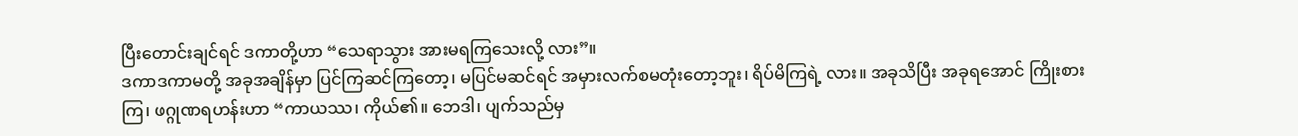ပြီးတောင်းချင်ရင် ဒကာတို့ဟာ “သေရာသွား အားမရကြသေးလို့ လား”။
ဒကာဒကာမတို့ အခုအချိန်မှာ ပြင်ကြဆင်ကြတော့၊ မပြင်မဆင်ရင် အမှားလက်စမတုံးတော့ဘူး၊ ရိပ်မိကြရဲ့ လား။ အခုသိပြီး အခုရအောင် ကြိုးစားကြ၊ ဖဂ္ဂုဏရဟန်းဟာ “ကာယဿ၊ ကိုယ်၏။ ဘေဒါ၊ ပျက်သည်မှ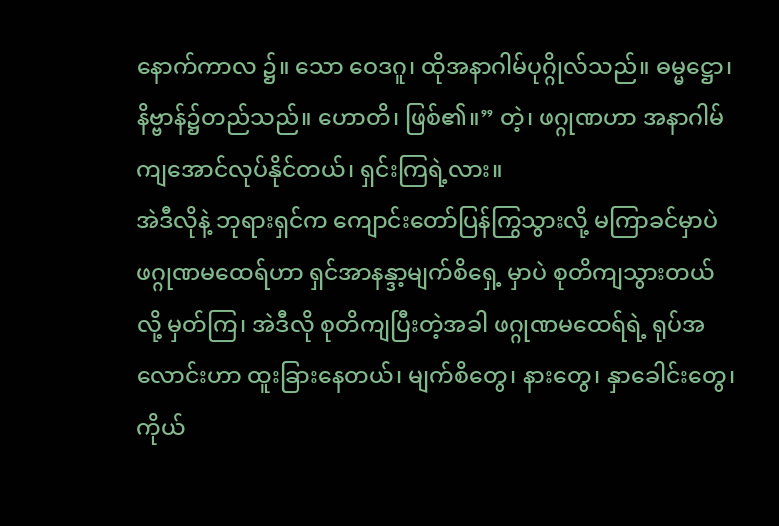နောက်ကာလ ၌။ သော ဝေဒဂူ၊ ထိုအနာဂါမ်ပုဂ္ဂိုလ်သည်။ ဓမ္မဋ္ဌော၊ နိဗ္ဗာန်၌တည်သည်။ ဟောတိ၊ ဖြစ်၏။” တဲ့၊ ဖဂ္ဂုဏဟာ အနာဂါမ် ကျအောင်လုပ်နိုင်တယ်၊ ရှင်းကြရဲ့လား။
အဲဒီလိုနဲ့ ဘုရားရှင်က ကျောင်းတော်ပြန်ကြွသွားလို့ မကြာခင်မှာပဲ ဖဂ္ဂုဏမထေရ်ဟာ ရှင်အာနန္ဒာ့မျက်စိရှေ့ မှာပဲ စုတိကျသွားတယ်လို့ မှတ်ကြ၊ အဲဒီလို စုတိကျပြီးတဲ့အခါ ဖဂ္ဂုဏမထေရ်ရဲ့ ရုပ်အလောင်းဟာ ထူးခြားနေတယ်၊ မျက်စိတွေ၊ နားတွေ၊ နှာခေါင်းတွေ၊ ကိုယ်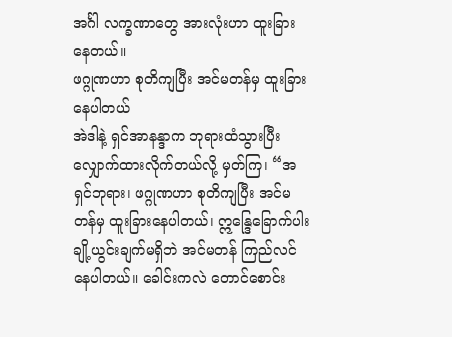အင်္ဂါ လက္ခဏာတွေ အားလုံးဟာ ထူးခြားနေတယ်။
ဖဂ္ဂုဏဟာ စုတိကျပြီး အင်မတန်မှ ထူးခြားနေပါတယ်
အဲဒါနဲ့ ရှင်အာနန္ဒာက ဘုရားထံသွားပြီး လျှောက်ထားလိုက်တယ်လို့ မှတ်ကြ၊ “အရှင်ဘုရား၊ ဖဂ္ဂုဏဟာ စုတိကျပြီး အင်မတန်မှ ထူးခြားနေပါတယ်၊ ဣန္ဒြေခြောက်ပါး ချို့ယွင်းချက်မရှိဘဲ အင်မတန် ကြည်လင်နေပါတယ်။ ခေါင်းကလဲ တောင်စောင်း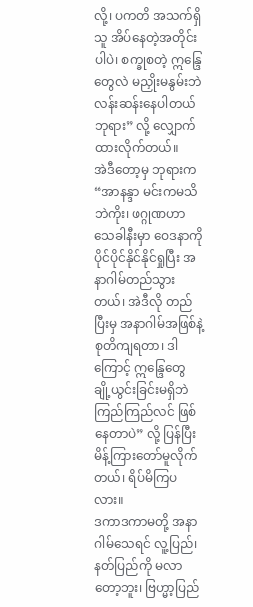လို့၊ ပကတိ အသက်ရှိသူ အိပ်နေတဲ့အတိုင်းပါပဲ၊ စက္ခုစတဲ့ ဣန္ဒြေတွေလဲ မညှိုးမနွမ်းဘဲ လန်းဆန်းနေပါတယ်ဘုရား” လို့ လျှောက်ထားလိုက်တယ်။
အဲဒီတော့မှ ဘုရားက “အာနန္ဒာ မင်းကမသိဘဲကိုး၊ ဖဂ္ဂုဏဟာ သေခါနီးမှာ ဝေဒနာကို ပိုင်ပိုင်နိုင်နိုင်ရှုပြီး အနာဂါမ်တည်သွားတယ်၊ အဲဒီလို တည်ပြီးမှ အနာဂါမ်အဖြစ်နဲ့ စုတိကျရတာ၊ ဒါကြောင့် ဣန္ဒြေတွေ ချို့ယွင်းခြင်းမရှိဘဲ ကြည်ကြည်လင် ဖြစ်နေတာပဲ” လို့ ပြန်ပြီးမိန့်ကြားတော်မူလိုက်တယ်၊ ရိပ်မိကြပလား။
ဒကာဒကာမတို့ အနာဂါမ်သေရင် လူ့ပြည်၊ နတ်ပြည်ကို မလာတော့ဘူး၊ ဗြဟ္မာ့ပြည်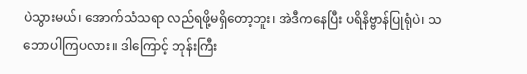ပဲသွားမယ်၊ အောက်သံသရာ လည်ရဖို့မရှိတော့ဘူး၊ အဲဒီကနေပြီး ပရိနိဗ္ဗာန်ပြုရုံပဲ၊ သဘောပါကြပလား။ ဒါကြောင့် ဘုန်းကြီး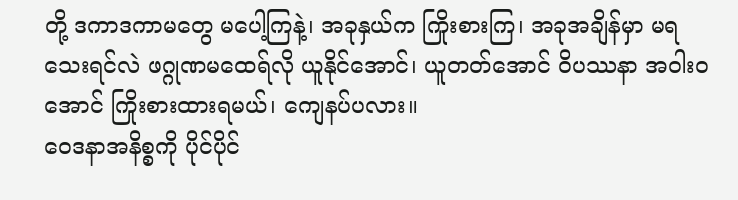တို့ ဒကာဒကာမတွေ မပေါ့ကြနဲ့၊ အခုနှယ်က ကြိုးစားကြ၊ အခုအချိန်မှာ မရသေးရင်လဲ ဖဂ္ဂုဏမထေရ်လို ယူနိုင်အောင်၊ ယူတတ်အောင် ဝိပဿနာ အဝါးဝအောင် ကြိုးစားထားရမယ်၊ ကျေနပ်ပလား။
ဝေဒနာအနိစ္စကို ပိုင်ပိုင်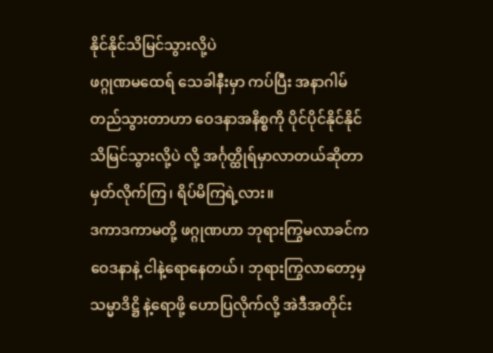နိုင်နိုင်သိမြင်သွားလို့ပဲ
ဖဂ္ဂုဏမထေရ် သေခါနီးမှာ ကပ်ပြီး အနာဂါမ်တည်သွားတာဟာ ဝေဒနာအနိစ္စကို ပိုင်ပိုင်နိုင်နိုင်သိမြင်သွားလို့ပဲ လို့ အင်္ဂုတ္ထိုရ်မှာလာတယ်ဆိုတာ မှတ်လိုက်ကြ၊ ရိပ်မိကြရဲ့လား။
ဒကာဒကာမတို့ ဖဂ္ဂုဏဟာ ဘုရားကြွမလာခင်က ဝေဒနာနဲ့ ငါနဲ့ရောနေတယ်၊ ဘုရားကြွလာတော့မှ သမ္မာဒိဋ္ဌိ နဲ့ရောဖို့ ဟောပြလိုက်လို့ အဲဒီအတိုင်း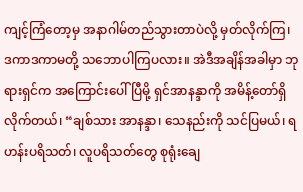ကျင့်ကြံတော့မှ အနာဂါမ်တည်သွားတာပဲလို့ မှတ်လိုက်ကြ၊ ဒကာဒကာမတို့ သဘောပါကြပလား။ အဲဒီအချိန်အခါမှာ ဘုရားရှင်က အကြောင်းပေါ်ပြီမို့ ရှင်အာနန္ဒာကို အမိန့်တော်ရှိလိုက်တယ်၊ “ချစ်သား အာနန္ဒာ၊ သေနည်းကို သင်ပြမယ်၊ ရဟန်းပရိသတ်၊ လူပရိသတ်တွေ စုရုံးချေ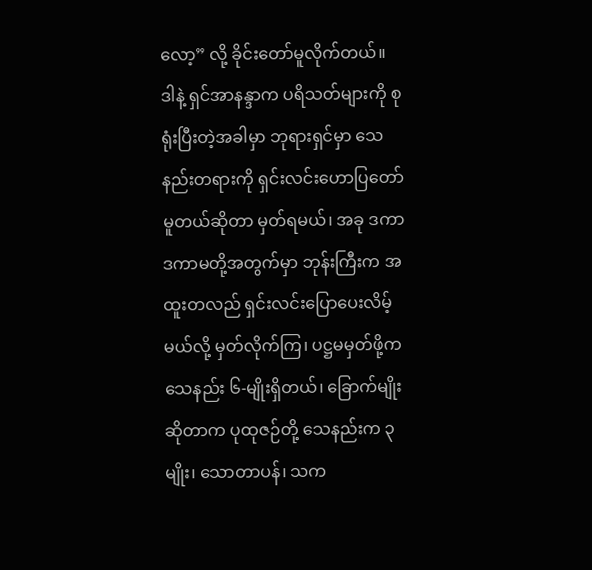လော့” လို့ ခိုင်းတော်မူလိုက်တယ်။
ဒါနဲ့ ရှင်အာနန္ဒာက ပရိသတ်များကို စုရုံးပြီးတဲ့အခါမှာ ဘုရားရှင်မှာ သေနည်းတရားကို ရှင်းလင်းဟောပြတော် မူတယ်ဆိုတာ မှတ်ရမယ်၊ အခု ဒကာဒကာမတို့အတွက်မှာ ဘုန်းကြီးက အထူးတလည် ရှင်းလင်းပြောပေးလိမ့်မယ်လို့ မှတ်လိုက်ကြ၊ ပဋ္ဌမမှတ်ဖို့က သေနည်း ၆-မျိုးရှိတယ်၊ ခြောက်မျိုးဆိုတာက ပုထုဇဉ်တို့ သေနည်းက ၃မျိုး၊ သောတာပန်၊ သက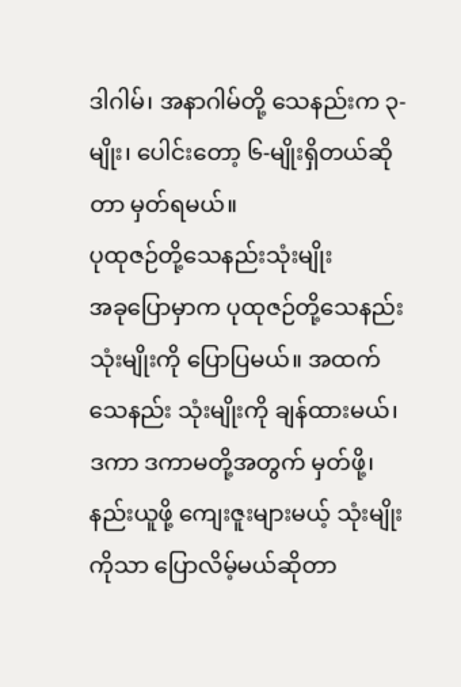ဒါဂါမ်၊ အနာဂါမ်တို့ သေနည်းက ၃-မျိုး၊ ပေါင်းတော့ ၆-မျိုးရှိတယ်ဆိုတာ မှတ်ရမယ်။
ပုထုဇဉ်တို့သေနည်းသုံးမျိုး
အခုပြောမှာက ပုထုဇဉ်တို့သေနည်းသုံးမျိုးကို ပြောပြမယ်။ အထက်သေနည်း သုံးမျိုးကို ချန်ထားမယ်၊ ဒကာ ဒကာမတို့အတွက် မှတ်ဖို့၊ နည်းယူဖို့ ကျေးဇူးများမယ့် သုံးမျိုးကိုသာ ပြောလိမ့်မယ်ဆိုတာ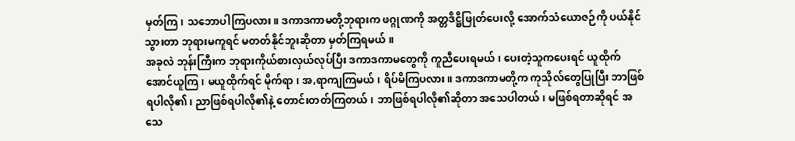မှတ်ကြ၊ သဘောပါကြပလား။ ဒကာဒကာမတို့ဘုရားက ဖဂ္ဂုဏကို အတ္တဒိဋ္ဌိဖြုတ်ပေးလို့ အောက်သံယောဇဉ်ကို ပယ်နိုင်သွားတာ ဘုရားမကူရင် မတတ်နိုင်ဘူးဆိုတာ မှတ်ကြရမယ်။
အခုလဲ ဘုန်းကြီးက ဘုရားကိုယ်စားလှယ်လုပ်ပြီး ဒကာဒကာမတွေကို ကူညီပေးရမယ်၊ ပေးတဲ့သူကပေးရင် ယူထိုက်အောင်ယူကြ၊ မယူထိုက်ရင် မိုက်ရာ၊ အ,ရာကျကြမယ်၊ ရိပ်မိကြပလား။ ဒကာဒကာမတို့က ကုသိုလ်တွေပြုပြီး ဘာဖြစ်ရပါလို၏၊ ညာဖြစ်ရပါလို၏နဲ့ တောင်းတတ်ကြတယ်၊ ဘာဖြစ်ရပါလို၏ဆိုတာ အသေပါတယ်၊ မဖြစ်ရတာဆိုရင် အသေ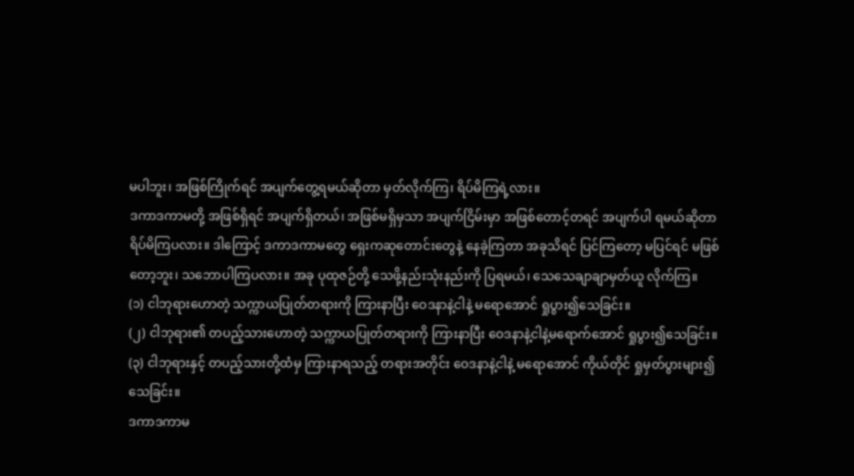မပါဘူး၊ အဖြစ်ကြိုက်ရင် အပျက်တွေ့ရမယ်ဆိုတာ မှတ်လိုက်ကြ၊ ရိပ်မိကြရဲ့လား။
ဒကာဒကာမတို့ အဖြစ်ရှိရင် အပျက်ရှိတယ်၊ အဖြစ်မရှိမှသာ အပျက်ငြိမ်းမှာ အဖြစ်တောင့်တရင် အပျက်ပါ ရမယ်ဆိုတာ ရိပ်မိကြပလား။ ဒါကြောင့် ဒကာဒကာမတွေ ရှေးကဆုတောင်းတွေနဲ့ နေခဲ့ကြတာ အခုသိရင် ပြင်ကြတော့ မပြင်ရင် မဖြစ်တော့ဘူး၊ သဘောပါကြပလား။ အခု ပုထုဇဉ်တို့ သေဖို့နည်းသုံးနည်းကို ပြရမယ်၊ သေသေချာချာမှတ်ယူ လိုက်ကြ။
(၁) ငါဘုရားဟောတဲ့ သက္ကာယပြုတ်တရားကို ကြားနာပြီး ဝေဒနာနဲ့ငါနဲ့ မရောအောင် ရှုပွား၍သေခြင်း။
(၂) ငါဘုရား၏ တပည့်သားဟောတဲ့ သက္ကာယပြုတ်တရားကို ကြားနာပြီး ဝေဒနာနဲ့ငါနဲ့မရောက်အောင် ရှုပွား၍သေခြင်း။
(၃) ငါဘုရားနှင့် တပည့်သားတို့ထံမှ ကြားနာရသည့် တရားအတိုင်း ဝေဒနာနဲ့ငါနဲ့ မရောအောင် ကိုယ်တိုင် ရှုမှတ်ပွားများ၍ သေခြင်း။
ဒကာဒကာမ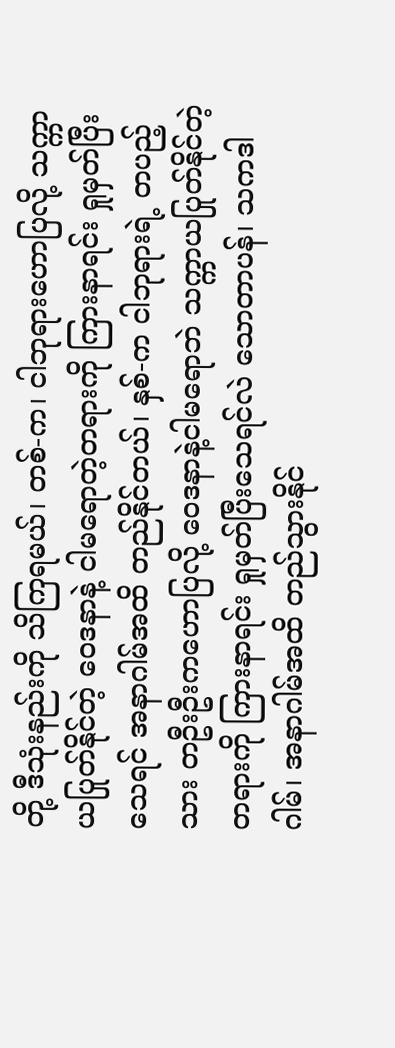တို့ ဒီသုံးနည်းကို သိကြရမယ်၊ တစ်-က၊ ငါဘုရားဟောပြလို့ သက္ကာယပြုတ်နိုင်တဲ့ ဝေဒနာနဲ့ ငါမရောတဲ့တရားကို ကြားနာရင်း ရှုမှတ်ပြီးသေရင် အနာဂါမ်အထိ တည်နိုင်တယ်၊ နှစ်-က ငါဘုရားရဲ့ တပည့်သား တဦးဦးကဟောပြလို့ ဝေဒနာနဲ့ငါမရောဘဲ သက္ကာယပြုတ်နိုင်တဲ့တရားကို ကြားနာရင်း ရှုမှတ်ပြီးသေရင်လဲ သောတာပန်၊ သကဒါဂါမ်၊ အနာဂါမ်အထိ တည်သွားနိုင်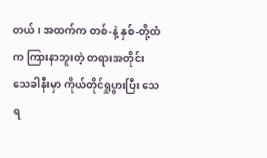တယ်၊ အထက်က တစ်-နဲ့ နှစ်-တို့ထံက ကြားနာဘူးတဲ့ တရားအတိုင်း သေခါနီးမှာ ကိုယ်တိုင်ရှုပွားပြီး သေရ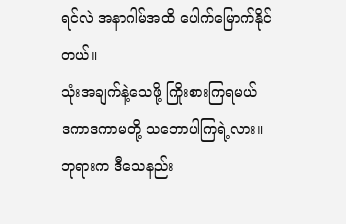ရင်လဲ အနာဂါမ်အထိ ပေါက်မြောက်နိုင်တယ်။
သုံးအချက်နဲ့သေဖို့ ကြိုးစားကြရမယ်
ဒကာဒကာမတို့ သဘောပါကြရဲ့လား။ ဘုရားက ဒီသေနည်း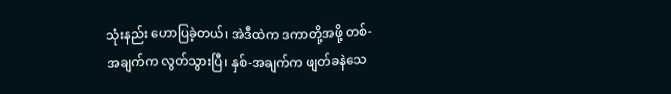သုံးနည်း ဟောပြခဲ့တယ်၊ အဲဒီထဲက ဒကာတို့အဖို့ တစ်-အချက်က လွတ်သွားပြီ၊ နှစ်-အချက်က ဖျတ်ခနဲသေ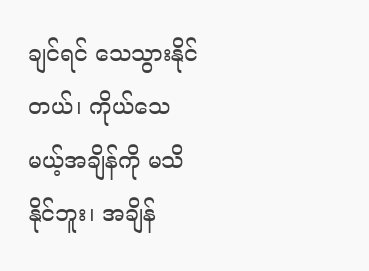ချင်ရင် သေသွားနိုင်တယ်၊ ကိုယ်သေမယ့်အချိန်ကို မသိနိုင်ဘူး၊ အချိန်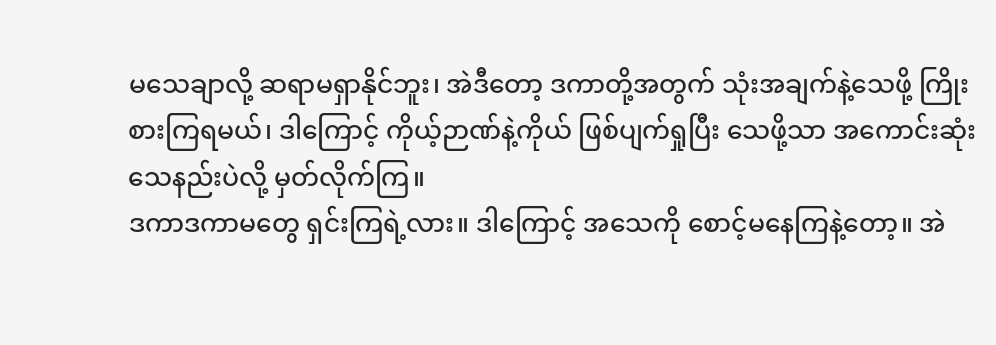မသေချာလို့ ဆရာမရှာနိုင်ဘူး၊ အဲဒီတော့ ဒကာတို့အတွက် သုံးအချက်နဲ့သေဖို့ ကြိုးစားကြရမယ်၊ ဒါကြောင့် ကိုယ့်ဉာဏ်နဲ့ကိုယ် ဖြစ်ပျက်ရှုပြီး သေဖို့သာ အကောင်းဆုံးသေနည်းပဲလို့ မှတ်လိုက်ကြ။
ဒကာဒကာမတွေ ရှင်းကြရဲ့လား။ ဒါကြောင့် အသေကို စောင့်မနေကြနဲ့တော့။ အဲ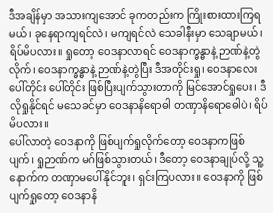ဒီအချိန်မှာ အသားကျအောင် ခုကတည်းက ကြိုးစားထားကြရမယ်၊ ခုနေရာကျရင်လဲ၊ မကျရင်လဲ သေခါနီးမှာ သေချာမယ်၊ ရိပ်မိပလား။ ရှုတော့ ဝေဒနာလာရင် ဝေဒနာက္ခန္ဓာနဲ့ ဉာဏ်နဲ့တွဲလိုက်၊ ဝေဒနာက္ခန္ဓာနဲ့ ဉာဏ်နဲ့တွဲပြီး ဒီအတိုင်းရှု၊ ဝေဒနာလေး ပေါ်တိုင်း ပေါ်တိုင်း ဖြစ်ပြီးပျက်သွားတာကို မြင်အောင်ရှုပေး၊ ဒီလိုရှုနိုင်ရင် မသေခင်မှာ ဝေဒနာနိရောဓါ တဏှာနိရောဓေါပဲ၊ ရိပ်မိပလား။
ပေါ်လာတဲ့ ဝေဒနာကို ဖြစ်ပျက်ရှုလိုက်တော့ ဝေဒနာကဖြစ်ပျက်၊ ရှုဉာဏ်က မဂ်ဖြစ်သွားတယ်၊ ဒီတော့ ဝေဒနာချုပ်လို့ သူ့နောက်က တဏှာမပေါ်နိုင်ဘူး၊ ရှင်းကြပလား။ ဝေဒနာကို ဖြစ်ပျက်ရှုတော့ ဝေဒနာနိ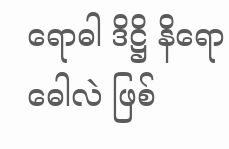ရောဓါ ဒိဋ္ဌိ နိရောဓေါလဲ ဖြစ်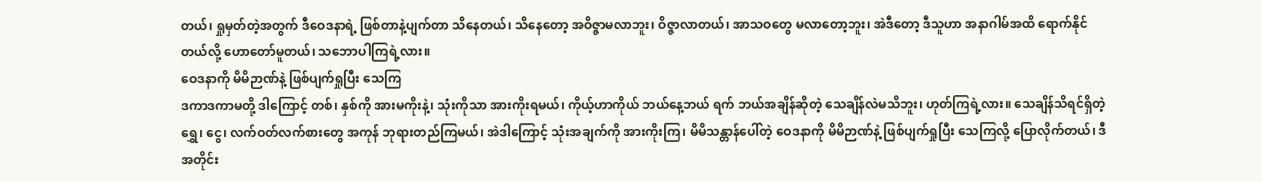တယ်၊ ရှုမှတ်တဲ့အတွက် ဒီဝေဒနာရဲ့ ဖြစ်တာနဲ့ပျက်တာ သိနေတယ်၊ သိနေတော့ အဝိဇ္ဇာမလာဘူး၊ ဝိဇ္ဇာလာတယ်၊ အာသဝတွေ မလာတော့ဘူး၊ အဲဒီတော့ ဒီသူဟာ အနာဂါမ်အထိ ရောက်နိုင်တယ်လို့ ဟောတော်မူတယ်၊ သဘောပါကြရဲ့လား။
ဝေဒနာကို မိမိဉာဏ်နဲ့ ဖြစ်ပျက်ရှုပြီး သေကြ
ဒကာဒကာမတို့ ဒါကြောင့် တစ်၊ နှစ်ကို အားမကိုးနဲ့၊ သုံးကိုသာ အားကိုးရမယ်၊ ကိုယ့်ဟာကိုယ် ဘယ်နေ့ဘယ် ရက် ဘယ်အချိန်ဆိုတဲ့ သေချိန်လဲမသိဘူး၊ ဟုတ်ကြရဲ့လား။ သေချိန်သိရင်ရှိတဲ့ ရွှေ၊ ငွေ၊ လက်ဝတ်လက်စားတွေ အကုန် ဘုရားတည်ကြမယ်၊ အဲဒါကြောင့် သုံးအချက်ကို အားကိုးကြ၊ မိမိသန္တာန်ပေါ်တဲ့ ဝေဒနာကို မိမိဉာဏ်နဲ့ ဖြစ်ပျက်ရှုပြီး သေကြလို့ ပြောလိုက်တယ်၊ ဒီအတိုင်း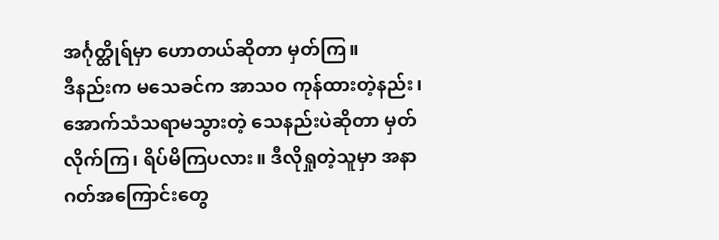အင်္ဂုတ္ထိုရ်မှာ ဟောတယ်ဆိုတာ မှတ်ကြ။
ဒီနည်းက မသေခင်က အာသဝ ကုန်ထားတဲ့နည်း၊ အောက်သံသရာမသွားတဲ့ သေနည်းပဲဆိုတာ မှတ်လိုက်ကြ၊ ရိပ်မိကြပလား။ ဒီလိုရှုတဲ့သူမှာ အနာဂတ်အကြောင်းတွေ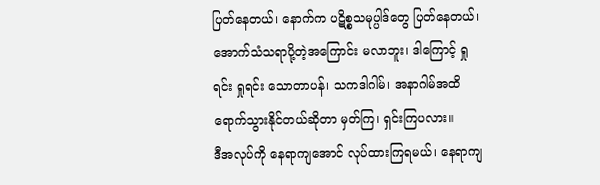ပြတ်နေတယ်၊ နောက်က ပဋိစ္စသမုပ္ပါဒ်တွေ ပြတ်နေတယ်၊ အောက်သံသရာပို့တဲ့အကြောင်း မလာဘူး၊ ဒါကြောင့် ရှုရင်း ရှုရင်း သောတာပန်၊ သကဒါဂါမ်၊ အနာဂါမ်အထိ ရောက်သွားနိုင်တယ်ဆိုတာ မှတ်ကြ၊ ရှင်းကြပလား။
ဒီအလုပ်ကို နေရာကျအောင် လုပ်ထားကြရမယ်၊ နေရာကျ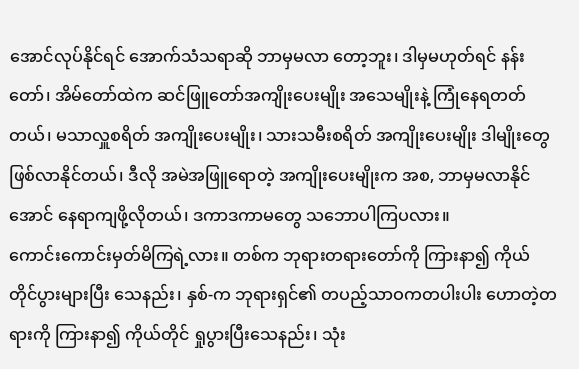အောင်လုပ်နိုင်ရင် အောက်သံသရာဆို ဘာမှမလာ တော့ဘူး၊ ဒါမှမဟုတ်ရင် နန်းတော်၊ အိမ်တော်ထဲက ဆင်ဖြူတော်အကျိုးပေးမျိုး အသေမျိုးနဲ့ ကြုံနေရတတ်တယ်၊ မသာလှူစရိတ် အကျိုးပေးမျိုး၊ သားသမီးစရိတ် အကျိုးပေးမျိုး ဒါမျိုးတွေ ဖြစ်လာနိုင်တယ်၊ ဒီလို အမဲအဖြူရောတဲ့ အကျိုးပေးမျိုးက အစ, ဘာမှမလာနိုင်အောင် နေရာကျဖို့လိုတယ်၊ ဒကာဒကာမတွေ သဘောပါကြပလား။
ကောင်းကောင်းမှတ်မိကြရဲ့လား။ တစ်က ဘုရားတရားတော်ကို ကြားနာ၍ ကိုယ်တိုင်ပွားများပြီး သေနည်း၊ နှစ်-က ဘုရားရှင်၏ တပည့်သာဝကတပါးပါး ဟောတဲ့တရားကို ကြားနာ၍ ကိုယ်တိုင် ရှုပွားပြီးသေနည်း၊ သုံး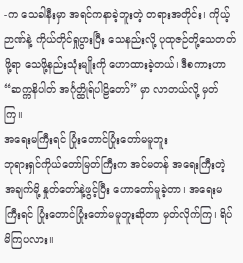-က သေခါနီးမှာ အရင်ကနာခဲ့ဘူးတဲ့ တရားအတိုင်း၊ ကိုယ့်ဉာဏ်နဲ့ ကိုယ်တိုင်ရှုပွားပြီး သေနည်းလို့ ပုထုဇဉ်တို့သေတတ်ဖို့ရာ သေဖို့နည်းသုံးမျိုးကို ဟောထားခဲ့တယ်၊ ဒီစကားဟာ “ဆက္ကနိပါတ် အင်္ဂုတ္ထိုရ်ပါဠိတော်” မှာ လာတယ်လို့ မှတ်ကြ။
အရေးမကြီးရင် ပြုံးတောင်ပြုံးတော်မမူဘူး
ဘုရားရှင်ကိုယ်တော်မြတ်ကြီးက အင်မတန် အရေးကြီးတဲ့ အချက်မို့ နှုတ်တော်နဲ့ဖွင့်ပြီး ဟောတော်မူခဲ့တာ၊ အရေးမကြီးရင် ပြုံးတောင်ပြုံးတော်မမူဘူးဆိုတာ မှတ်လိုက်ကြ၊ ရိပ်မိကြပလား။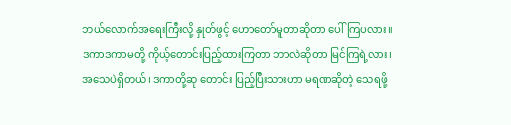ဘယ်လောက်အရေးကြီးလို့ နှုတ်ဖွင့် ဟောတော်မူတာဆိုတာ ပေါ်ကြပလား။
ဒကာဒကာမတို့ ကိုယ့်တောင်းပြည့်ထားကြတာ ဘာလဲဆိုတာ မြင်ကြရဲ့လား၊ အသေပဲရှိတယ်၊ ဒကာတို့ဆု တောင်း ပြည့်ပြီးသားဟာ မရဏဆိုတဲ့ သေရဖို့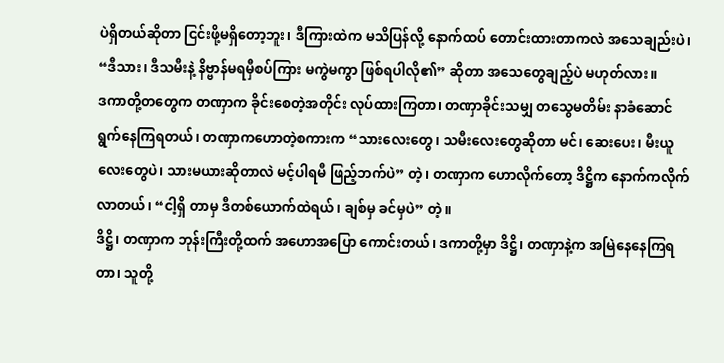ပဲရှိတယ်ဆိုတာ ငြင်းဖို့မရှိတော့ဘူး၊ ဒီကြားထဲက မသိပြန်လို့ နောက်ထပ် တောင်းထားတာကလဲ အသေချည်းပဲ၊ “ဒီသား၊ ဒီသမီးနဲ့ နိဗ္ဗာန်မရမှီစပ်ကြား မကွဲမကွာ ဖြစ်ရပါလို၏” ဆိုတာ အသေတွေချည့်ပဲ မဟုတ်လား။
ဒကာတို့တတွေက တဏှာက ခိုင်းစေတဲ့အတိုင်း လုပ်ထားကြတာ၊ တဏှာခိုင်းသမျှ တသွေမတိမ်း နာခံဆောင် ရွက်နေကြရတယ်၊ တဏှာကဟောတဲ့စကားက “သားလေးတွေ၊ သမီးလေးတွေဆိုတာ မင်၊ ဆေးပေး၊ မီးယူလေးတွေပဲ၊ သားမယားဆိုတာလဲ မင့်ပါရမီ ဖြည့်ဘက်ပဲ” တဲ့၊ တဏှာက ဟောလိုက်တော့ ဒိဋ္ဌိက နောက်ကလိုက်လာတယ်၊ “ငါ့ရှိ တာမှ ဒီတစ်ယောက်ထဲရယ်၊ ချစ်မှ ခင်မှပဲ” တဲ့။
ဒိဋ္ဌိ၊ တဏှာက ဘုန်းကြီးတို့ထက် အဟောအပြော ကောင်းတယ်၊ ဒကာတို့မှာ ဒိဋ္ဌိ၊ တဏှာနဲ့က အမြဲနေနေကြရ တာ၊ သူတို့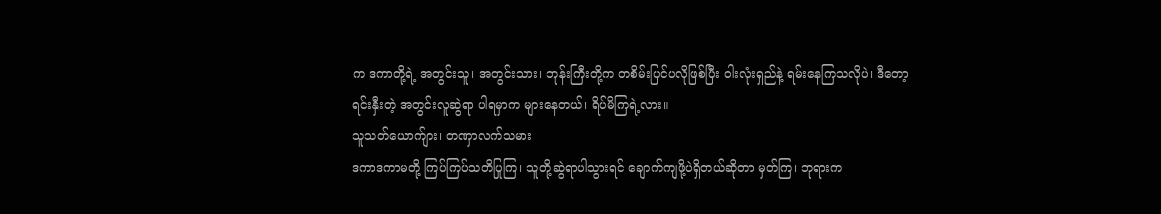က ဒကာတို့ရဲ့ အတွင်းသူ၊ အတွင်းသား၊ ဘုန်းကြီးတို့က တစိမ်းပြင်ပလိုဖြစ်ပြီး ဝါးလုံးရှည်နဲ့ ရမ်းနေကြသလိုပဲ၊ ဒီတော့ ရင်းနှီးတဲ့ အတွင်းလူဆွဲရာ ပါရမှာက များနေတယ်၊ ရိပ်မိကြရဲ့လား။
သူသတ်ယောက်ျား၊ တဏှာလက်သမား
ဒကာဒကာမတို့ ကြပ်ကြပ်သတိပြုကြ၊ သူတို့ဆွဲရာပါသွားရင် ချောက်ကျဖို့ပဲရှိတယ်ဆိုတာ မှတ်ကြ၊ ဘုရားက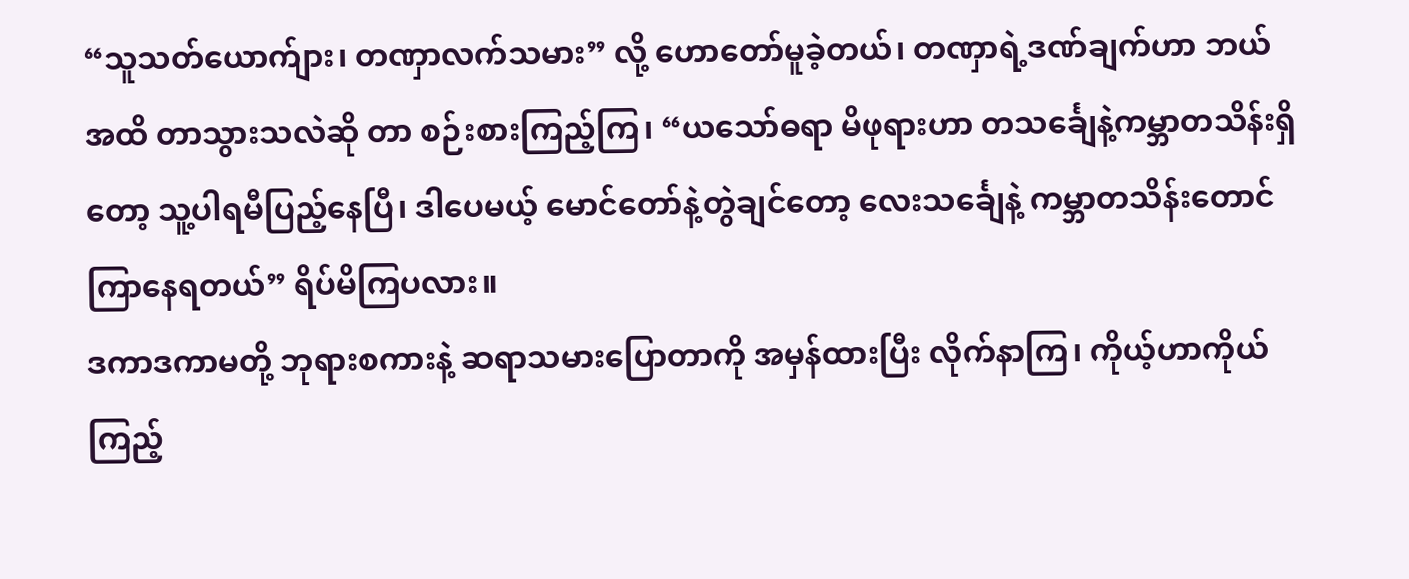“သူသတ်ယောက်ျား၊ တဏှာလက်သမား” လို့ ဟောတော်မူခဲ့တယ်၊ တဏှာရဲ့ဒဏ်ချက်ဟာ ဘယ်အထိ တာသွားသလဲဆို တာ စဉ်းစားကြည့်ကြ၊ “ယသော်ဓရာ မိဖုရားဟာ တသင်္ချေနဲ့ကမ္ဘာတသိန်းရှိတော့ သူ့ပါရမီပြည့်နေပြီ၊ ဒါပေမယ့် မောင်တော်နဲ့တွဲချင်တော့ လေးသင်္ချေနဲ့ ကမ္ဘာတသိန်းတောင် ကြာနေရတယ်” ရိပ်မိကြပလား။
ဒကာဒကာမတို့ ဘုရားစကားနဲ့ ဆရာသမားပြောတာကို အမှန်ထားပြီး လိုက်နာကြ၊ ကိုယ့်ဟာကိုယ်ကြည့်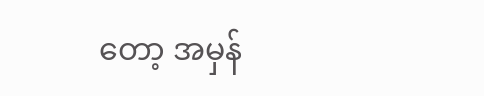တော့ အမှန်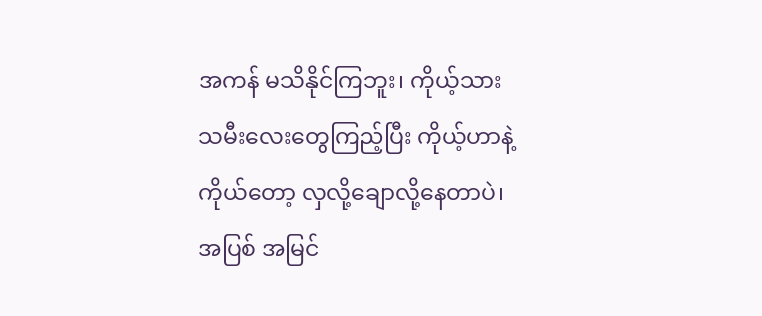အကန် မသိနိုင်ကြဘူး၊ ကိုယ့်သားသမီးလေးတွေကြည့်ပြီး ကိုယ့်ဟာနဲ့ကိုယ်တော့ လှလို့ချောလို့နေတာပဲ၊ အပြစ် အမြင်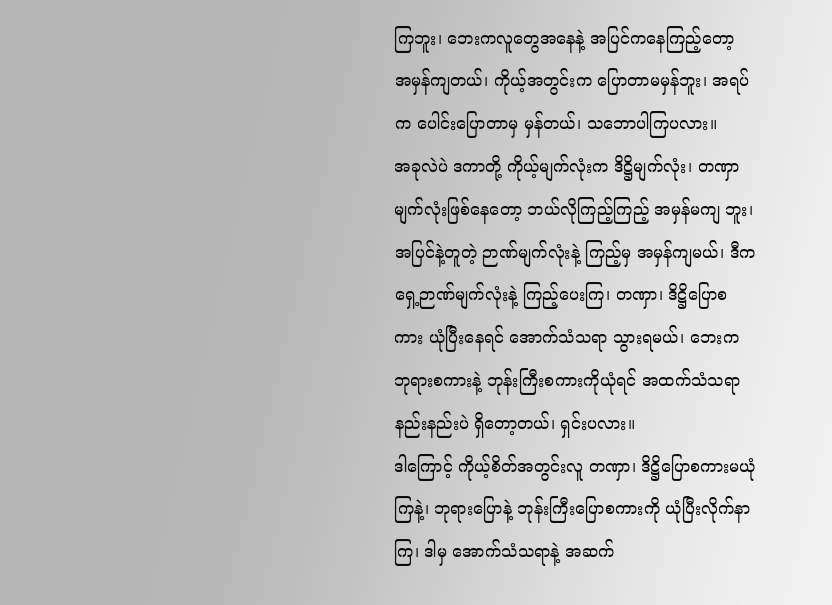ကြဘူး၊ ဘေးကလူတွေအနေနဲ့ အပြင်ကနေကြည့်တော့ အမှန်ကျတယ်၊ ကိုယ့်အတွင်းက ပြောတာမမှန်ဘူး၊ အရပ်က ပေါင်းပြောတာမှ မှန်တယ်၊ သဘောပါကြပလား။
အခုလဲပဲ ဒကာတို့ ကိုယ့်မျက်လုံးက ဒိဋ္ဌိမျက်လုံး၊ တဏှာမျက်လုံးဖြစ်နေတော့ ဘယ်လိုကြည့်ကြည့် အမှန်မကျ ဘူး၊ အပြင်နဲ့တူတဲ့ ဉာဏ်မျက်လုံးနဲ့ ကြည့်မှ အမှန်ကျမယ်၊ ဒီကရှေ့ဉာဏ်မျက်လုံးနဲ့ ကြည့်ပေးကြ၊ တဏှာ၊ ဒိဋ္ဌိပြောစကား ယုံပြီးနေရင် အောက်သံသရာ သွားရမယ်၊ ဘေးက ဘုရားစကားနဲ့ ဘုန်းကြီးစကားကိုယုံရင် အထက်သံသရာနည်းနည်းပဲ ရှိတော့တယ်၊ ရှင်းပလား။
ဒါကြောင့် ကိုယ့်စိတ်အတွင်းလူ တဏှာ၊ ဒိဋ္ဌိပြောစကားမယုံကြနဲ့၊ ဘုရားပြောနဲ့ ဘုန်းကြီးပြောစကားကို ယုံပြီးလိုက်နာကြ၊ ဒါမှ အောက်သံသရာနဲ့ အဆက်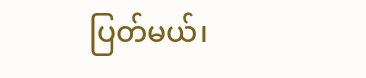ပြတ်မယ်၊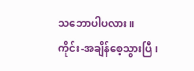သဘောပါပလား။
ကိုင်း-အချိန်စေ့သွားပြီ၊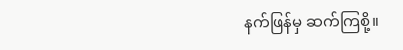နက်ဖြန်မှ ဆက်ကြစို့။